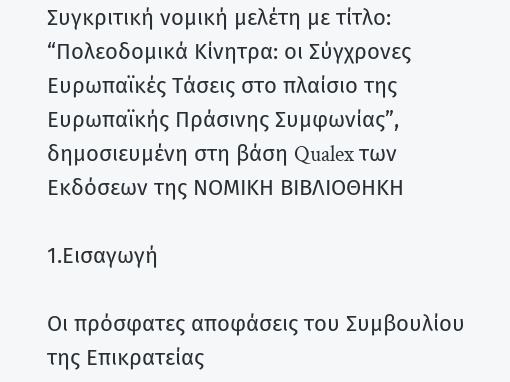Συγκριτική νομική μελέτη με τίτλο: “Πολεοδομικά Κίνητρα: οι Σύγχρονες Ευρωπαϊκές Τάσεις στο πλαίσιο της Ευρωπαϊκής Πράσινης Συμφωνίας”, δημοσιευμένη στη βάση Qualex των Εκδόσεων της ΝΟΜΙΚΗ ΒΙΒΛΙΟΘΗΚΗ

1.Εισαγωγή

Οι πρόσφατες αποφάσεις του Συμβουλίου της Επικρατείας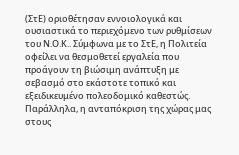(ΣτΕ) οριοθέτησαν εννοιολογικά και ουσιαστικά το περιεχόμενο των ρυθμίσεων του Ν.Ο.Κ.. Σύμφωνα με το ΣτΕ, η Πολιτεία οφείλει να θεσμοθετεί εργαλεία που προάγουν τη βιώσιμη ανάπτυξη με σεβασμό στο εκάστοτε τοπικό και εξειδικευμένο πολεοδομικό καθεστώς. Παράλληλα, η ανταπόκριση της χώρας μας στους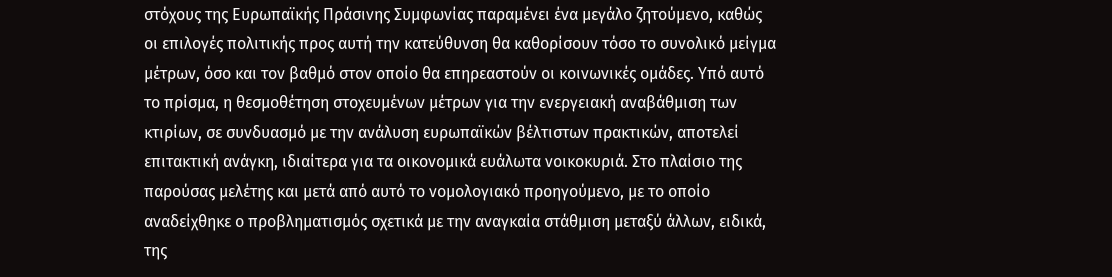στόχους της Ευρωπαϊκής Πράσινης Συμφωνίας παραμένει ένα μεγάλο ζητούμενο, καθώς οι επιλογές πολιτικής προς αυτή την κατεύθυνση θα καθορίσουν τόσο το συνολικό μείγμα μέτρων, όσο και τον βαθμό στον οποίο θα επηρεαστούν οι κοινωνικές ομάδες. Υπό αυτό το πρίσμα, η θεσμοθέτηση στοχευμένων μέτρων για την ενεργειακή αναβάθμιση των κτιρίων, σε συνδυασμό με την ανάλυση ευρωπαϊκών βέλτιστων πρακτικών, αποτελεί επιτακτική ανάγκη, ιδιαίτερα για τα οικονομικά ευάλωτα νοικοκυριά. Στο πλαίσιο της παρούσας μελέτης και μετά από αυτό το νομολογιακό προηγούμενο, με το οποίο αναδείχθηκε ο προβληματισμός σχετικά με την αναγκαία στάθμιση μεταξύ άλλων, ειδικά, της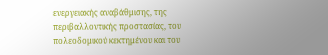ενεργειακής αναβάθμισης, της περιβαλλοντικής προστασίας, του πολεοδομικού κεκτημένου και του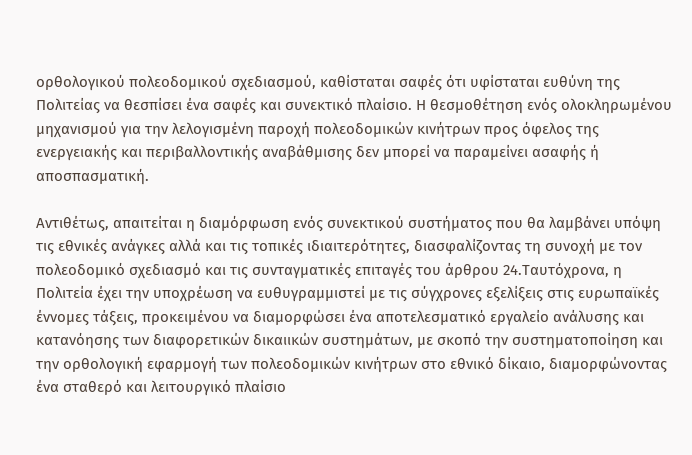ορθολογικού πολεοδομικού σχεδιασμού, καθίσταται σαφές ότι υφίσταται ευθύνη της Πολιτείας να θεσπίσει ένα σαφές και συνεκτικό πλαίσιο. Η θεσμοθέτηση ενός ολοκληρωμένου μηχανισμού για την λελογισμένη παροχή πολεοδομικών κινήτρων προς όφελος της ενεργειακής και περιβαλλοντικής αναβάθμισης δεν μπορεί να παραμείνει ασαφής ή αποσπασματική.

Αντιθέτως, απαιτείται η διαμόρφωση ενός συνεκτικού συστήματος που θα λαμβάνει υπόψη τις εθνικές ανάγκες αλλά και τις τοπικές ιδιαιτερότητες, διασφαλίζοντας τη συνοχή με τον πολεοδομικό σχεδιασμό και τις συνταγματικές επιταγές του άρθρου 24.Ταυτόχρονα, η Πολιτεία έχει την υποχρέωση να ευθυγραμμιστεί με τις σύγχρονες εξελίξεις στις ευρωπαϊκές έννομες τάξεις, προκειμένου να διαμορφώσει ένα αποτελεσματικό εργαλείο ανάλυσης και κατανόησης των διαφορετικών δικαιικών συστημάτων, με σκοπό την συστηματοποίηση και την ορθολογική εφαρμογή των πολεοδομικών κινήτρων στο εθνικό δίκαιο, διαμορφώνοντας ένα σταθερό και λειτουργικό πλαίσιο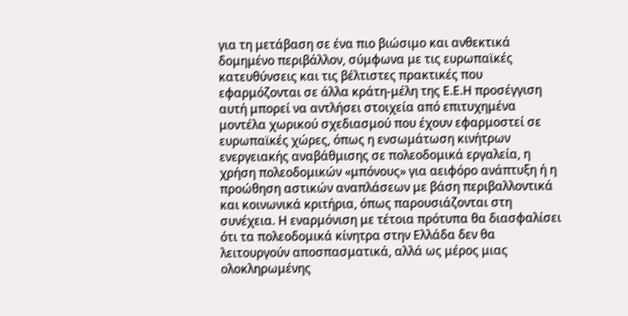για τη μετάβαση σε ένα πιο βιώσιμο και ανθεκτικά δομημένο περιβάλλον, σύμφωνα με τις ευρωπαϊκές κατευθύνσεις και τις βέλτιστες πρακτικές που εφαρμόζονται σε άλλα κράτη-μέλη της Ε.Ε.Η προσέγγιση αυτή μπορεί να αντλήσει στοιχεία από επιτυχημένα μοντέλα χωρικού σχεδιασμού που έχουν εφαρμοστεί σε ευρωπαϊκές χώρες, όπως η ενσωμάτωση κινήτρων ενεργειακής αναβάθμισης σε πολεοδομικά εργαλεία, η χρήση πολεοδομικών «μπόνους» για αειφόρο ανάπτυξη ή η προώθηση αστικών αναπλάσεων με βάση περιβαλλοντικά και κοινωνικά κριτήρια, όπως παρουσιάζονται στη συνέχεια. Η εναρμόνιση με τέτοια πρότυπα θα διασφαλίσει ότι τα πολεοδομικά κίνητρα στην Ελλάδα δεν θα λειτουργούν αποσπασματικά, αλλά ως μέρος μιας ολοκληρωμένης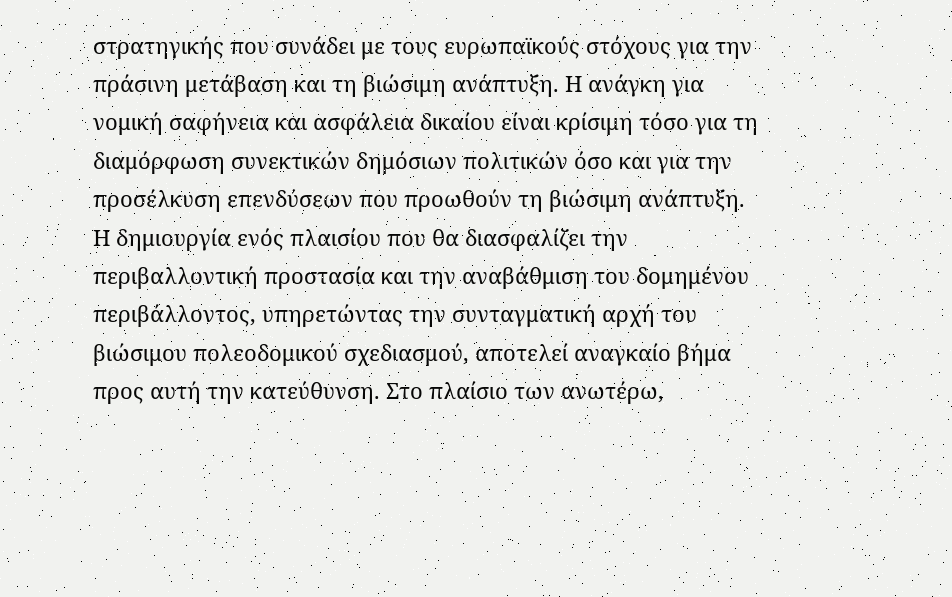στρατηγικής που συνάδει με τους ευρωπαϊκούς στόχους για την πράσινη μετάβαση και τη βιώσιμη ανάπτυξη. Η ανάγκη για νομική σαφήνεια και ασφάλεια δικαίου είναι κρίσιμη τόσο για τη διαμόρφωση συνεκτικών δημόσιων πολιτικών όσο και για την προσέλκυση επενδύσεων που προωθούν τη βιώσιμη ανάπτυξη. Η δημιουργία ενός πλαισίου που θα διασφαλίζει την περιβαλλοντική προστασία και την αναβάθμιση του δομημένου περιβάλλοντος, υπηρετώντας την συνταγματική αρχή του βιώσιμου πολεοδομικού σχεδιασμού, αποτελεί αναγκαίο βήμα προς αυτή την κατεύθυνση. Στο πλαίσιο των ανωτέρω,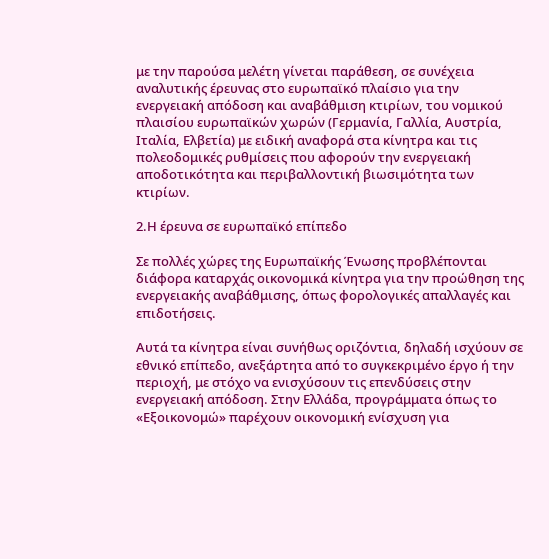με την παρούσα μελέτη γίνεται παράθεση, σε συνέχεια αναλυτικής έρευνας στο ευρωπαϊκό πλαίσιο για την ενεργειακή απόδοση και αναβάθμιση κτιρίων, του νομικού πλαισίου ευρωπαϊκών χωρών (Γερμανία, Γαλλία, Αυστρία, Ιταλία, Ελβετία) με ειδική αναφορά στα κίνητρα και τις πολεοδομικές ρυθμίσεις που αφορούν την ενεργειακή αποδοτικότητα και περιβαλλοντική βιωσιμότητα των κτιρίων.

2.Η έρευνα σε ευρωπαϊκό επίπεδο

Σε πολλές χώρες της Ευρωπαϊκής Ένωσης προβλέπονται διάφορα καταρχάς οικονομικά κίνητρα για την προώθηση της ενεργειακής αναβάθμισης, όπως φορολογικές απαλλαγές και επιδοτήσεις.

Αυτά τα κίνητρα είναι συνήθως οριζόντια, δηλαδή ισχύουν σε εθνικό επίπεδο, ανεξάρτητα από το συγκεκριμένο έργο ή την περιοχή, με στόχο να ενισχύσουν τις επενδύσεις στην ενεργειακή απόδοση. Στην Ελλάδα, προγράμματα όπως το «Εξοικονομώ» παρέχουν οικονομική ενίσχυση για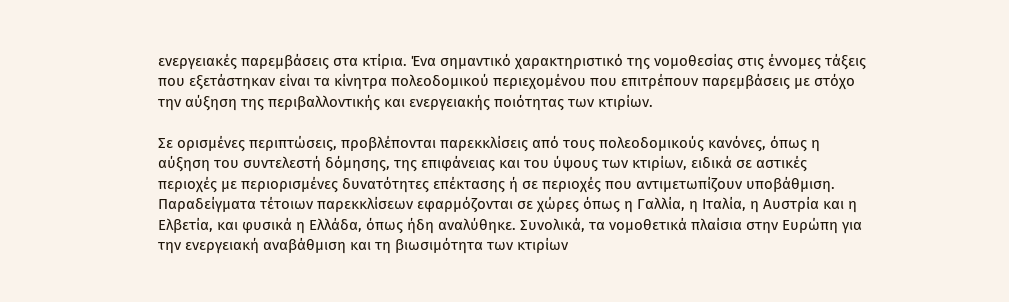ενεργειακές παρεμβάσεις στα κτίρια. Ένα σημαντικό χαρακτηριστικό της νομοθεσίας στις έννομες τάξεις που εξετάστηκαν είναι τα κίνητρα πολεοδομικού περιεχομένου που επιτρέπουν παρεμβάσεις με στόχο την αύξηση της περιβαλλοντικής και ενεργειακής ποιότητας των κτιρίων.

Σε ορισμένες περιπτώσεις, προβλέπονται παρεκκλίσεις από τους πολεοδομικούς κανόνες, όπως η αύξηση του συντελεστή δόμησης, της επιφάνειας και του ύψους των κτιρίων, ειδικά σε αστικές περιοχές με περιορισμένες δυνατότητες επέκτασης ή σε περιοχές που αντιμετωπίζουν υποβάθμιση. Παραδείγματα τέτοιων παρεκκλίσεων εφαρμόζονται σε χώρες όπως η Γαλλία, η Ιταλία, η Αυστρία και η Ελβετία, και φυσικά η Ελλάδα, όπως ήδη αναλύθηκε. Συνολικά, τα νομοθετικά πλαίσια στην Ευρώπη για την ενεργειακή αναβάθμιση και τη βιωσιμότητα των κτιρίων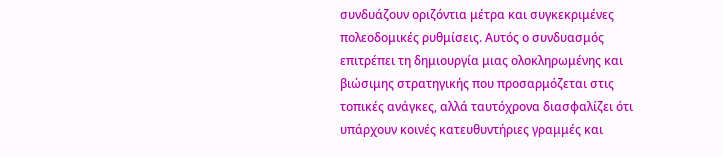συνδυάζουν οριζόντια μέτρα και συγκεκριμένες πολεοδομικές ρυθμίσεις. Αυτός ο συνδυασμός επιτρέπει τη δημιουργία μιας ολοκληρωμένης και βιώσιμης στρατηγικής που προσαρμόζεται στις τοπικές ανάγκες, αλλά ταυτόχρονα διασφαλίζει ότι υπάρχουν κοινές κατευθυντήριες γραμμές και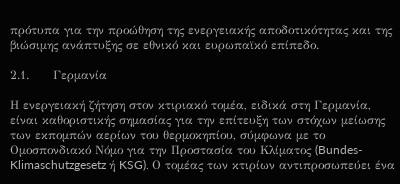πρότυπα για την προώθηση της ενεργειακής αποδοτικότητας και της βιώσιμης ανάπτυξης σε εθνικό και ευρωπαϊκό επίπεδο.

2.1.      Γερμανία

Η ενεργειακή ζήτηση στον κτιριακό τομέα, ειδικά στη Γερμανία, είναι καθοριστικής σημασίας για την επίτευξη των στόχων μείωσης των εκπομπών αερίων του θερμοκηπίου, σύμφωνα με το Ομοσπονδιακό Νόμο για την Προστασία του Κλίματος (Bundes-Klimaschutzgesetz ή KSG). Ο τομέας των κτιρίων αντιπροσωπεύει ένα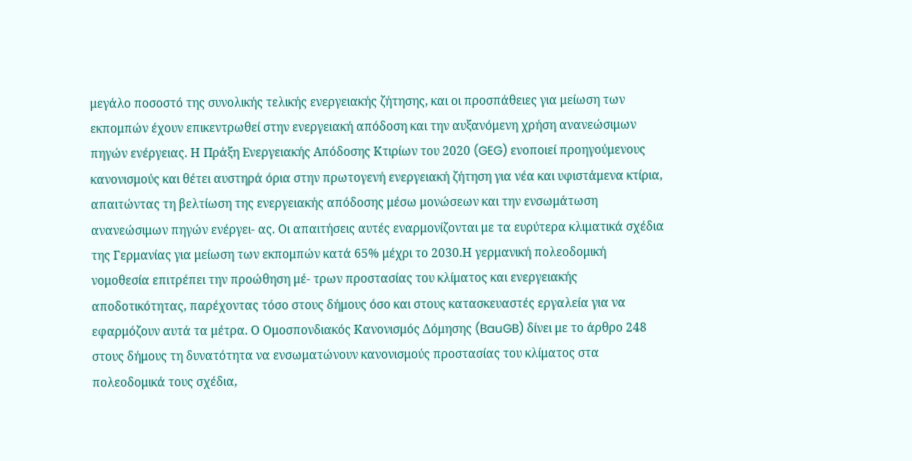μεγάλο ποσοστό της συνολικής τελικής ενεργειακής ζήτησης, και οι προσπάθειες για μείωση των εκπομπών έχουν επικεντρωθεί στην ενεργειακή απόδοση και την αυξανόμενη χρήση ανανεώσιμων πηγών ενέργειας. Η Πράξη Ενεργειακής Απόδοσης Κτιρίων του 2020 (GEG) ενοποιεί προηγούμενους κανονισμούς και θέτει αυστηρά όρια στην πρωτογενή ενεργειακή ζήτηση για νέα και υφιστάμενα κτίρια, απαιτώντας τη βελτίωση της ενεργειακής απόδοσης μέσω μονώσεων και την ενσωμάτωση ανανεώσιμων πηγών ενέργει- ας. Οι απαιτήσεις αυτές εναρμονίζονται με τα ευρύτερα κλιματικά σχέδια της Γερμανίας για μείωση των εκπομπών κατά 65% μέχρι το 2030.Η γερμανική πολεοδομική νομοθεσία επιτρέπει την προώθηση μέ- τρων προστασίας του κλίματος και ενεργειακής αποδοτικότητας, παρέχοντας τόσο στους δήμους όσο και στους κατασκευαστές εργαλεία για να εφαρμόζουν αυτά τα μέτρα. Ο Ομοσπονδιακός Κανονισμός Δόμησης (BauGB) δίνει με το άρθρο 248 στους δήμους τη δυνατότητα να ενσωματώνουν κανονισμούς προστασίας του κλίματος στα πολεοδομικά τους σχέδια,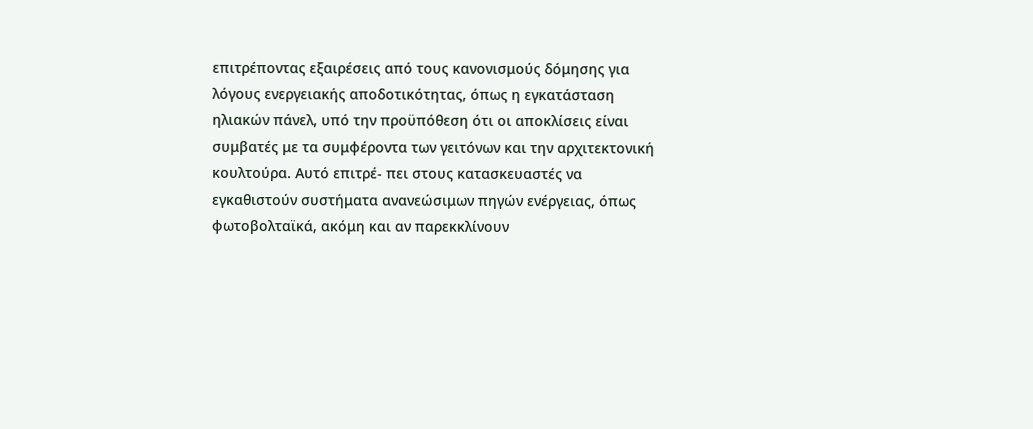επιτρέποντας εξαιρέσεις από τους κανονισμούς δόμησης για λόγους ενεργειακής αποδοτικότητας, όπως η εγκατάσταση ηλιακών πάνελ, υπό την προϋπόθεση ότι οι αποκλίσεις είναι συμβατές με τα συμφέροντα των γειτόνων και την αρχιτεκτονική κουλτούρα. Αυτό επιτρέ- πει στους κατασκευαστές να εγκαθιστούν συστήματα ανανεώσιμων πηγών ενέργειας, όπως φωτοβολταϊκά, ακόμη και αν παρεκκλίνουν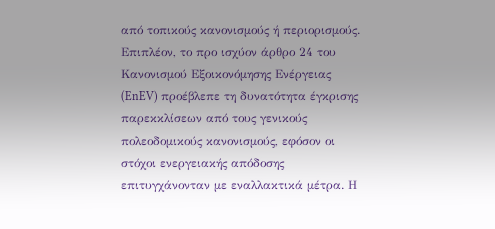από τοπικούς κανονισμούς ή περιορισμούς. Επιπλέον, το προ ισχύον άρθρο 24 του Κανονισμού Εξοικονόμησης Ενέργειας (EnEV) προέβλεπε τη δυνατότητα έγκρισης παρεκκλίσεων από τους γενικούς πολεοδομικούς κανονισμούς, εφόσον οι στόχοι ενεργειακής απόδοσης επιτυγχάνονταν με εναλλακτικά μέτρα. Η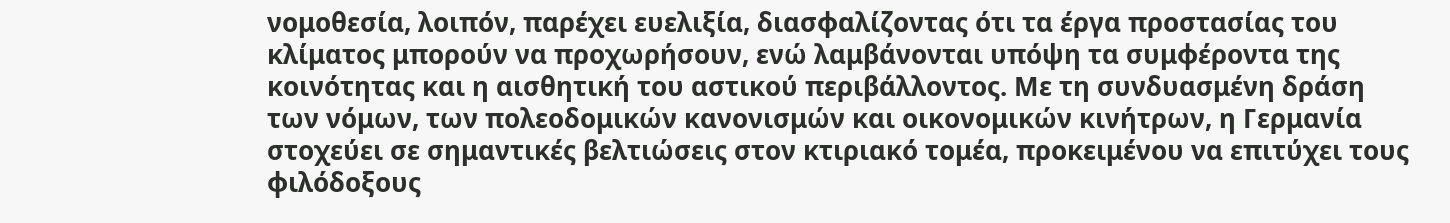νομοθεσία, λοιπόν, παρέχει ευελιξία, διασφαλίζοντας ότι τα έργα προστασίας του κλίματος μπορούν να προχωρήσουν, ενώ λαμβάνονται υπόψη τα συμφέροντα της κοινότητας και η αισθητική του αστικού περιβάλλοντος. Με τη συνδυασμένη δράση των νόμων, των πολεοδομικών κανονισμών και οικονομικών κινήτρων, η Γερμανία στοχεύει σε σημαντικές βελτιώσεις στον κτιριακό τομέα, προκειμένου να επιτύχει τους φιλόδοξους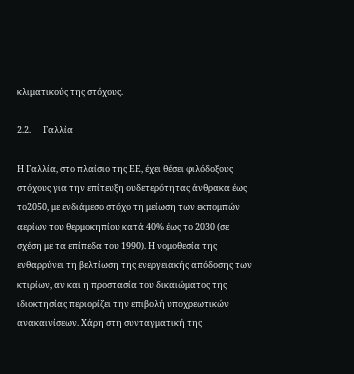κλιματικούς της στόχους.

2.2.      Γαλλία

Η Γαλλία, στο πλαίσιο της ΕΕ, έχει θέσει φιλόδοξους στόχους για την επίτευξη ουδετερότητας άνθρακα έως το2050, με ενδιάμεσο στόχο τη μείωση των εκπομπών αερίων του θερμοκηπίου κατά 40% έως το 2030 (σε σχέση με τα επίπεδα του 1990). Η νομοθεσία της ενθαρρύνει τη βελτίωση της ενεργειακής απόδοσης των κτιρίων, αν και η προστασία του δικαιώματος της ιδιοκτησίας περιορίζει την επιβολή υποχρεωτικών ανακαινίσεων. Χάρη στη συνταγματική της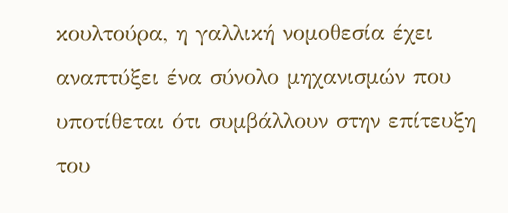κουλτούρα, η γαλλική νομοθεσία έχει αναπτύξει ένα σύνολο μηχανισμών που υποτίθεται ότι συμβάλλουν στην επίτευξη του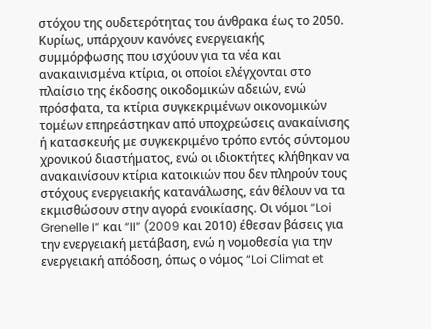στόχου της ουδετερότητας του άνθρακα έως το 2050. Κυρίως, υπάρχουν κανόνες ενεργειακής συμμόρφωσης που ισχύουν για τα νέα και ανακαινισμένα κτίρια, οι οποίοι ελέγχονται στο πλαίσιο της έκδοσης οικοδομικών αδειών, ενώ πρόσφατα, τα κτίρια συγκεκριμένων οικονομικών τομέων επηρεάστηκαν από υποχρεώσεις ανακαίνισης ή κατασκευής με συγκεκριμένο τρόπο εντός σύντομου χρονικού διαστήματος, ενώ οι ιδιοκτήτες κλήθηκαν να ανακαινίσουν κτίρια κατοικιών που δεν πληρούν τους στόχους ενεργειακής κατανάλωσης, εάν θέλουν να τα εκμισθώσουν στην αγορά ενοικίασης. Οι νόμοι “Loi Grenelle I” και “II” (2009 και 2010) έθεσαν βάσεις για την ενεργειακή μετάβαση, ενώ η νομοθεσία για την ενεργειακή απόδοση, όπως ο νόμος “Loi Climat et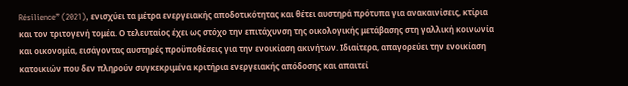Résilience” (2021), ενισχύει τα μέτρα ενεργειακής αποδοτικότητας και θέτει αυστηρά πρότυπα για ανακαινίσεις, κτίρια και τον τριτογενή τομέα. Ο τελευταίος έχει ως στόχο την επιτάχυνση της οικολογικής μετάβασης στη γαλλική κοινωνία και οικονομία, εισάγοντας αυστηρές προϋποθέσεις για την ενοικίαση ακινήτων. Ιδιαίτερα, απαγορεύει την ενοικίαση κατοικιών που δεν πληρούν συγκεκριμένα κριτήρια ενεργειακής απόδοσης και απαιτεί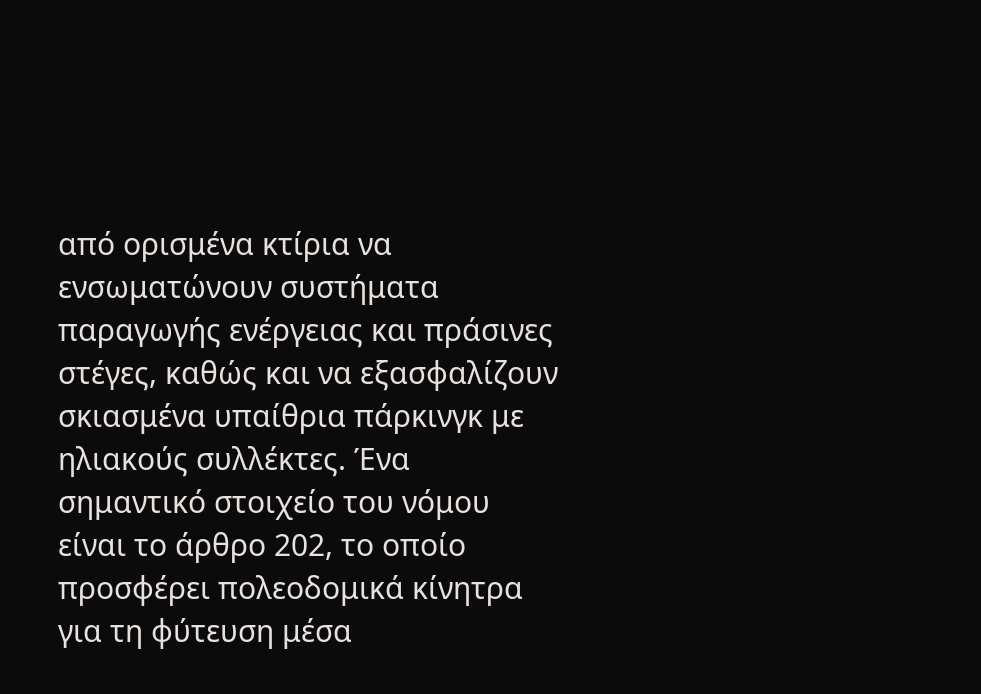από ορισμένα κτίρια να ενσωματώνουν συστήματα παραγωγής ενέργειας και πράσινες στέγες, καθώς και να εξασφαλίζουν σκιασμένα υπαίθρια πάρκινγκ με ηλιακούς συλλέκτες. Ένα σημαντικό στοιχείο του νόμου είναι το άρθρο 202, το οποίο προσφέρει πολεοδομικά κίνητρα για τη φύτευση μέσα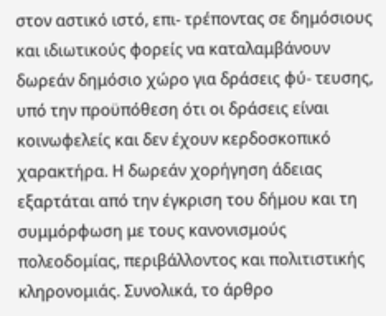στον αστικό ιστό, επι- τρέποντας σε δημόσιους και ιδιωτικούς φορείς να καταλαμβάνουν δωρεάν δημόσιο χώρο για δράσεις φύ- τευσης, υπό την προϋπόθεση ότι οι δράσεις είναι κοινωφελείς και δεν έχουν κερδοσκοπικό χαρακτήρα. Η δωρεάν χορήγηση άδειας εξαρτάται από την έγκριση του δήμου και τη συμμόρφωση με τους κανονισμούς πολεοδομίας, περιβάλλοντος και πολιτιστικής κληρονομιάς. Συνολικά, το άρθρο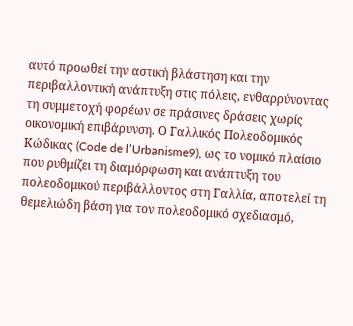αυτό προωθεί την αστική βλάστηση και την περιβαλλοντική ανάπτυξη στις πόλεις, ενθαρρύνοντας τη συμμετοχή φορέων σε πράσινες δράσεις χωρίς οικονομική επιβάρυνση. Ο Γαλλικός Πολεοδομικός Κώδικας (Code de l’Urbanisme9), ως το νομικό πλαίσιο που ρυθμίζει τη διαμόρφωση και ανάπτυξη του πολεοδομικού περιβάλλοντος στη Γαλλία, αποτελεί τη θεμελιώδη βάση για τον πολεοδομικό σχεδιασμό,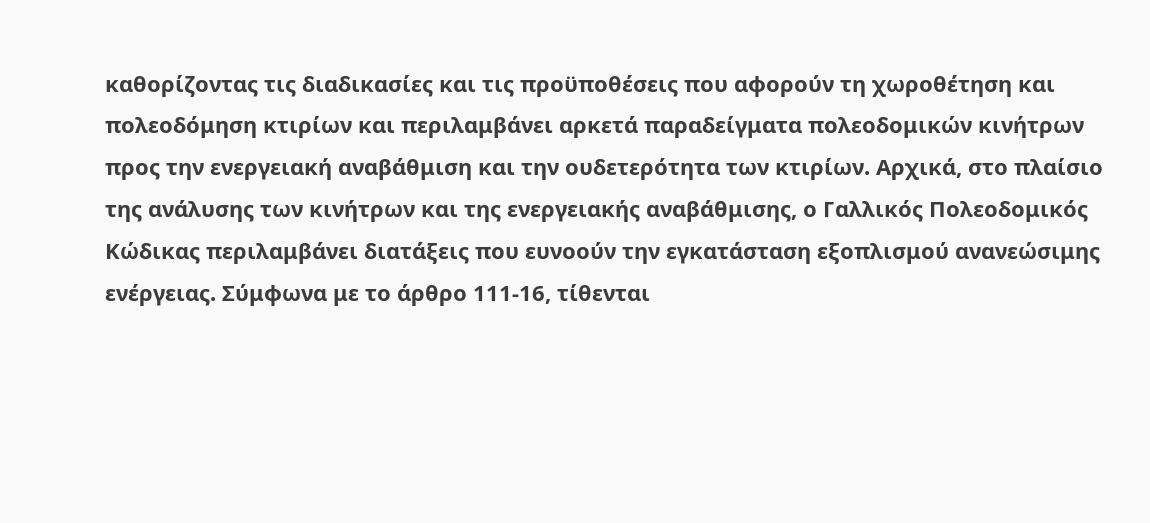καθορίζοντας τις διαδικασίες και τις προϋποθέσεις που αφορούν τη χωροθέτηση και πολεοδόμηση κτιρίων και περιλαμβάνει αρκετά παραδείγματα πολεοδομικών κινήτρων προς την ενεργειακή αναβάθμιση και την ουδετερότητα των κτιρίων. Αρχικά, στο πλαίσιο της ανάλυσης των κινήτρων και της ενεργειακής αναβάθμισης, ο Γαλλικός Πολεοδομικός Κώδικας περιλαμβάνει διατάξεις που ευνοούν την εγκατάσταση εξοπλισμού ανανεώσιμης ενέργειας. Σύμφωνα με το άρθρο 111-16, τίθενται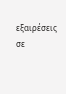εξαιρέσεις σε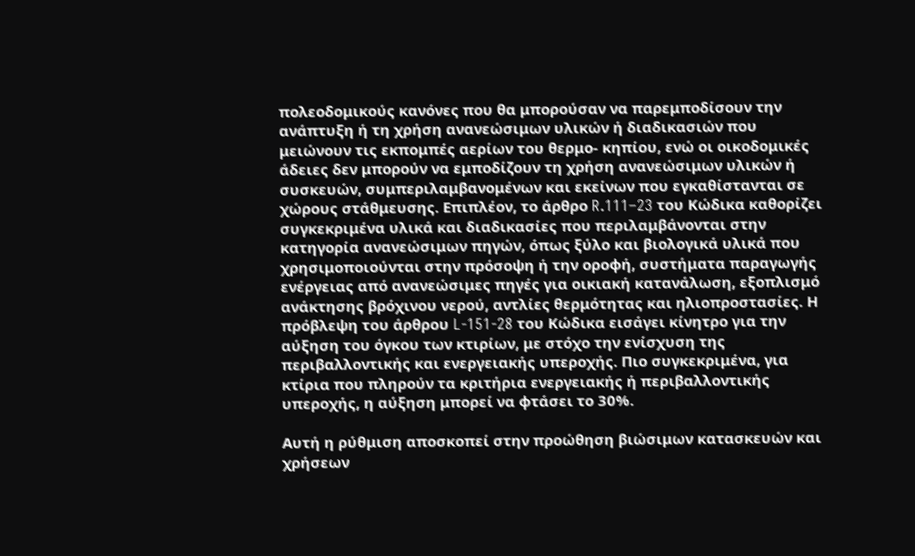πολεοδομικούς κανόνες που θα μπορούσαν να παρεμποδίσουν την ανάπτυξη ή τη χρήση ανανεώσιμων υλικών ή διαδικασιών που μειώνουν τις εκπομπές αερίων του θερμο- κηπίου, ενώ οι οικοδομικές άδειες δεν μπορούν να εμποδίζουν τη χρήση ανανεώσιμων υλικών ή συσκευών, συμπεριλαμβανομένων και εκείνων που εγκαθίστανται σε χώρους στάθμευσης. Επιπλέον, το άρθρο R.111–23 του Κώδικα καθορίζει συγκεκριμένα υλικά και διαδικασίες που περιλαμβάνονται στην κατηγορία ανανεώσιμων πηγών, όπως ξύλο και βιολογικά υλικά που χρησιμοποιούνται στην πρόσοψη ή την οροφή, συστήματα παραγωγής ενέργειας από ανανεώσιμες πηγές για οικιακή κατανάλωση, εξοπλισμό ανάκτησης βρόχινου νερού, αντλίες θερμότητας και ηλιοπροστασίες. Η πρόβλεψη του άρθρου L-151-28 του Κώδικα εισάγει κίνητρο για την αύξηση του όγκου των κτιρίων, με στόχο την ενίσχυση της περιβαλλοντικής και ενεργειακής υπεροχής. Πιο συγκεκριμένα, για κτίρια που πληρούν τα κριτήρια ενεργειακής ή περιβαλλοντικής υπεροχής, η αύξηση μπορεί να φτάσει το 30%.

Αυτή η ρύθμιση αποσκοπεί στην προώθηση βιώσιμων κατασκευών και χρήσεων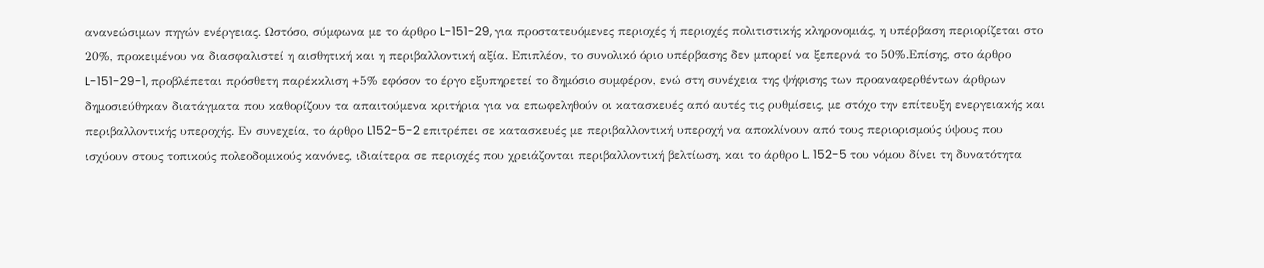ανανεώσιμων πηγών ενέργειας. Ωστόσο, σύμφωνα με το άρθρο L-151-29, για προστατευόμενες περιοχές ή περιοχές πολιτιστικής κληρονομιάς, η υπέρβαση περιορίζεται στο 20%, προκειμένου να διασφαλιστεί η αισθητική και η περιβαλλοντική αξία. Επιπλέον, το συνολικό όριο υπέρβασης δεν μπορεί να ξεπερνά το 50%.Επίσης, στο άρθρο L-151-29-1, προβλέπεται πρόσθετη παρέκκλιση +5% εφόσον το έργο εξυπηρετεί το δημόσιο συμφέρον, ενώ στη συνέχεια της ψήφισης των προαναφερθέντων άρθρων δημοσιεύθηκαν διατάγματα που καθορίζουν τα απαιτούμενα κριτήρια για να επωφεληθούν οι κατασκευές από αυτές τις ρυθμίσεις, με στόχο την επίτευξη ενεργειακής και περιβαλλοντικής υπεροχής. Εν συνεχεία, το άρθρο L152-5-2 επιτρέπει σε κατασκευές με περιβαλλοντική υπεροχή να αποκλίνουν από τους περιορισμούς ύψους που ισχύουν στους τοπικούς πολεοδομικούς κανόνες, ιδιαίτερα σε περιοχές που χρειάζονται περιβαλλοντική βελτίωση, και το άρθρο L. 152-5 του νόμου δίνει τη δυνατότητα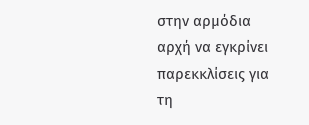στην αρμόδια αρχή να εγκρίνει παρεκκλίσεις για τη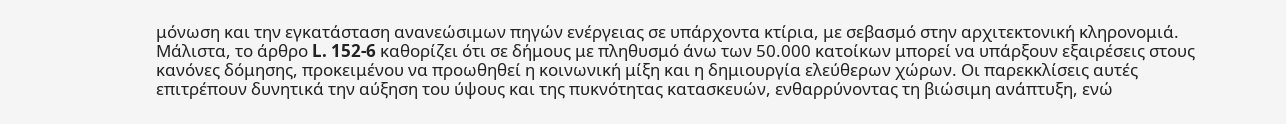μόνωση και την εγκατάσταση ανανεώσιμων πηγών ενέργειας σε υπάρχοντα κτίρια, με σεβασμό στην αρχιτεκτονική κληρονομιά. Μάλιστα, το άρθρο L. 152-6 καθορίζει ότι σε δήμους με πληθυσμό άνω των 50.000 κατοίκων μπορεί να υπάρξουν εξαιρέσεις στους κανόνες δόμησης, προκειμένου να προωθηθεί η κοινωνική μίξη και η δημιουργία ελεύθερων χώρων. Οι παρεκκλίσεις αυτές επιτρέπουν δυνητικά την αύξηση του ύψους και της πυκνότητας κατασκευών, ενθαρρύνοντας τη βιώσιμη ανάπτυξη, ενώ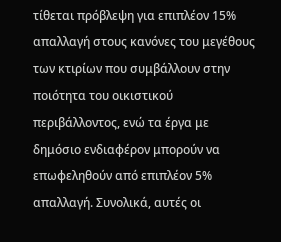τίθεται πρόβλεψη για επιπλέον 15% απαλλαγή στους κανόνες του μεγέθους των κτιρίων που συμβάλλουν στην ποιότητα του οικιστικού περιβάλλοντος, ενώ τα έργα με δημόσιο ενδιαφέρον μπορούν να επωφεληθούν από επιπλέον 5% απαλλαγή. Συνολικά, αυτές οι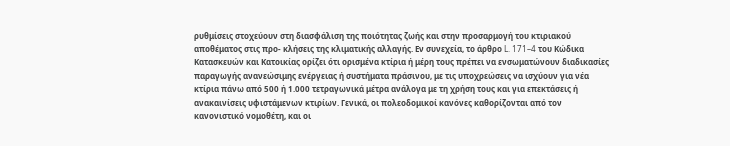ρυθμίσεις στοχεύουν στη διασφάλιση της ποιότητας ζωής και στην προσαρμογή του κτιριακού αποθέματος στις προ- κλήσεις της κλιματικής αλλαγής. Εν συνεχεία, το άρθρο L. 171–4 του Κώδικα Κατασκευών και Κατοικίας ορίζει ότι ορισμένα κτίρια ή μέρη τους πρέπει να ενσωματώνουν διαδικασίες παραγωγής ανανεώσιμης ενέργειας ή συστήματα πράσινου, με τις υποχρεώσεις να ισχύουν για νέα κτίρια πάνω από 500 ή 1.000 τετραγωνικά μέτρα ανάλογα με τη χρήση τους και για επεκτάσεις ή ανακαινίσεις υφιστάμενων κτιρίων. Γενικά, οι πολεοδομικοί κανόνες καθορίζονται από τον κανονιστικό νομοθέτη, και οι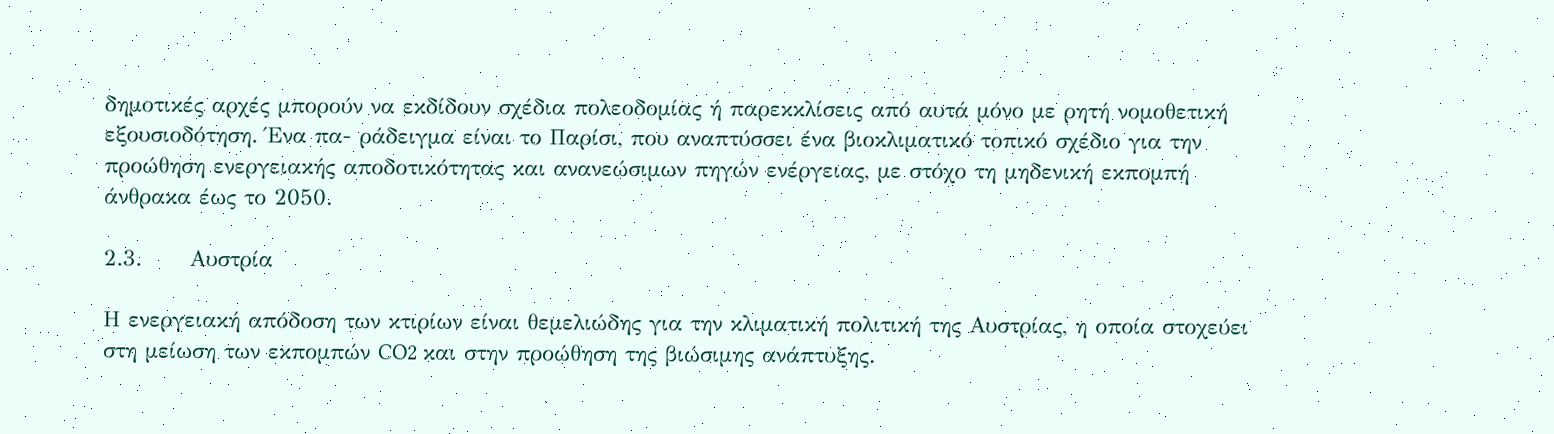δημοτικές αρχές μπορούν να εκδίδουν σχέδια πολεοδομίας ή παρεκκλίσεις από αυτά μόνο με ρητή νομοθετική εξουσιοδότηση. Ένα πα- ράδειγμα είναι το Παρίσι, που αναπτύσσει ένα βιοκλιματικό τοπικό σχέδιο για την προώθηση ενεργειακής αποδοτικότητας και ανανεώσιμων πηγών ενέργειας, με στόχο τη μηδενική εκπομπή άνθρακα έως το 2050.

2.3.      Αυστρία

Η ενεργειακή απόδοση των κτιρίων είναι θεμελιώδης για την κλιματική πολιτική της Αυστρίας, η οποία στοχεύει στη μείωση των εκπομπών CO2 και στην προώθηση της βιώσιμης ανάπτυξης.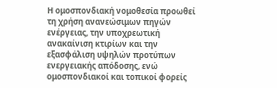Η ομοσπονδιακή νομοθεσία προωθεί τη χρήση ανανεώσιμων πηγών ενέργειας, την υποχρεωτική ανακαίνιση κτιρίων και την εξασφάλιση υψηλών προτύπων ενεργειακής απόδοσης, ενώ ομοσπονδιακοί και τοπικοί φορείς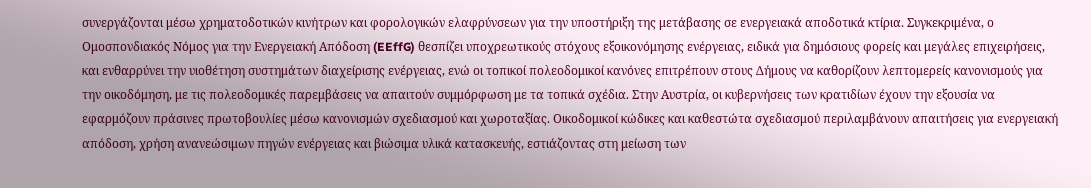συνεργάζονται μέσω χρηματοδοτικών κινήτρων και φορολογικών ελαφρύνσεων για την υποστήριξη της μετάβασης σε ενεργειακά αποδοτικά κτίρια. Συγκεκριμένα, ο Ομοσπονδιακός Νόμος για την Ενεργειακή Απόδοση (EEffG) θεσπίζει υποχρεωτικούς στόχους εξοικονόμησης ενέργειας, ειδικά για δημόσιους φορείς και μεγάλες επιχειρήσεις, και ενθαρρύνει την υιοθέτηση συστημάτων διαχείρισης ενέργειας, ενώ οι τοπικοί πολεοδομικοί κανόνες επιτρέπουν στους Δήμους να καθορίζουν λεπτομερείς κανονισμούς για την οικοδόμηση, με τις πολεοδομικές παρεμβάσεις να απαιτούν συμμόρφωση με τα τοπικά σχέδια. Στην Αυστρία, οι κυβερνήσεις των κρατιδίων έχουν την εξουσία να εφαρμόζουν πράσινες πρωτοβουλίες μέσω κανονισμών σχεδιασμού και χωροταξίας. Οικοδομικοί κώδικες και καθεστώτα σχεδιασμού περιλαμβάνουν απαιτήσεις για ενεργειακή απόδοση, χρήση ανανεώσιμων πηγών ενέργειας και βιώσιμα υλικά κατασκευής, εστιάζοντας στη μείωση των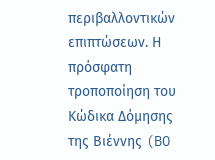περιβαλλοντικών επιπτώσεων. Η πρόσφατη τροποποίηση του Κώδικα Δόμησης της Βιέννης (BO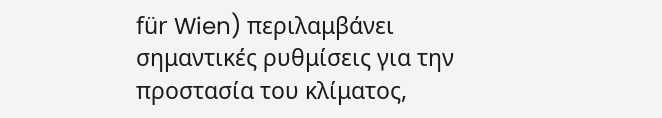für Wien) περιλαμβάνει σημαντικές ρυθμίσεις για την προστασία του κλίματος,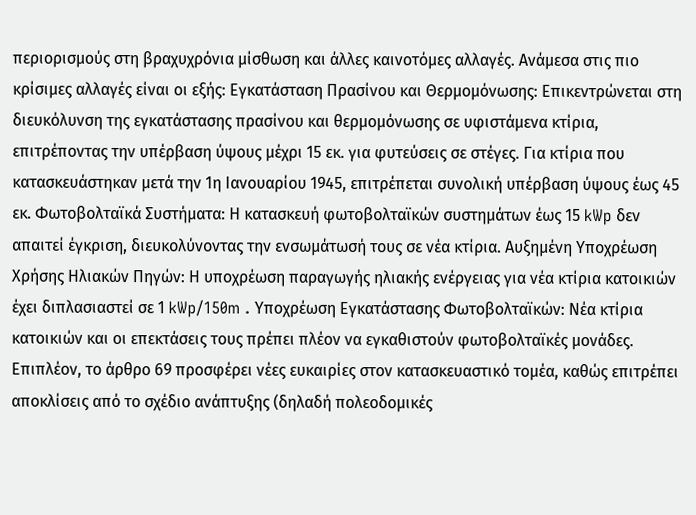περιορισμούς στη βραχυχρόνια μίσθωση και άλλες καινοτόμες αλλαγές. Ανάμεσα στις πιο κρίσιμες αλλαγές είναι οι εξής: Εγκατάσταση Πρασίνου και Θερμομόνωσης: Επικεντρώνεται στη διευκόλυνση της εγκατάστασης πρασίνου και θερμομόνωσης σε υφιστάμενα κτίρια, επιτρέποντας την υπέρβαση ύψους μέχρι 15 εκ. για φυτεύσεις σε στέγες. Για κτίρια που κατασκευάστηκαν μετά την 1η Ιανουαρίου 1945, επιτρέπεται συνολική υπέρβαση ύψους έως 45 εκ. Φωτοβολταϊκά Συστήματα: Η κατασκευή φωτοβολταϊκών συστημάτων έως 15 kWp δεν απαιτεί έγκριση, διευκολύνοντας την ενσωμάτωσή τους σε νέα κτίρια. Αυξημένη Υποχρέωση Χρήσης Ηλιακών Πηγών: Η υποχρέωση παραγωγής ηλιακής ενέργειας για νέα κτίρια κατοικιών έχει διπλασιαστεί σε 1 kWp/150m . Υποχρέωση Εγκατάστασης Φωτοβολταϊκών: Νέα κτίρια κατοικιών και οι επεκτάσεις τους πρέπει πλέον να εγκαθιστούν φωτοβολταϊκές μονάδες. Επιπλέον, το άρθρο 69 προσφέρει νέες ευκαιρίες στον κατασκευαστικό τομέα, καθώς επιτρέπει αποκλίσεις από το σχέδιο ανάπτυξης (δηλαδή πολεοδομικές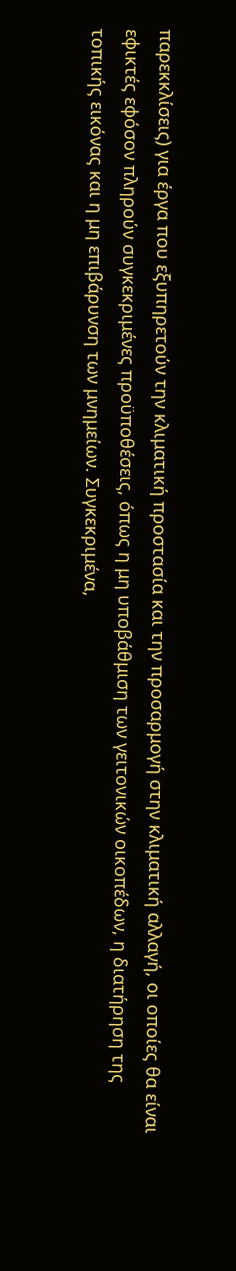παρεκκλίσεις) για έργα που εξυπηρετούν την κλιματική προστασία και την προσαρμογή στην κλιματική αλλαγή, οι οποίες θα είναι εφικτές εφόσον πληρούν συγκεκριμένες προϋποθέσεις, όπως η μη υποβάθμιση των γειτονικών οικοπέδων, η διατήρηση της τοπικής εικόνας και η μη επιβάρυνση των μνημείων. Συγκεκριμένα,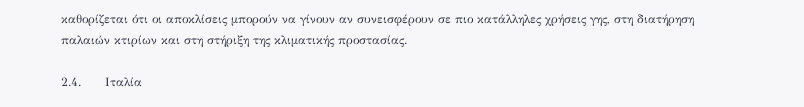καθορίζεται ότι οι αποκλίσεις μπορούν να γίνουν αν συνεισφέρουν σε πιο κατάλληλες χρήσεις γης, στη διατήρηση παλαιών κτιρίων και στη στήριξη της κλιματικής προστασίας.

2.4.      Ιταλία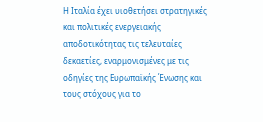Η Ιταλία έχει υιοθετήσει στρατηγικές και πολιτικές ενεργειακής αποδοτικότητας τις τελευταίες δεκαετίες, εναρμονισμένες με τις οδηγίες της Ευρωπαϊκής Ένωσης και τους στόχους για το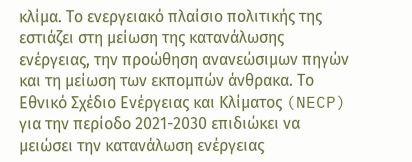κλίμα. Το ενεργειακό πλαίσιο πολιτικής της εστιάζει στη μείωση της κατανάλωσης ενέργειας, την προώθηση ανανεώσιμων πηγών και τη μείωση των εκπομπών άνθρακα. Το Εθνικό Σχέδιο Ενέργειας και Κλίματος (NECP) για την περίοδο 2021-2030 επιδιώκει να μειώσει την κατανάλωση ενέργειας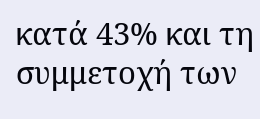κατά 43% και τη συμμετοχή των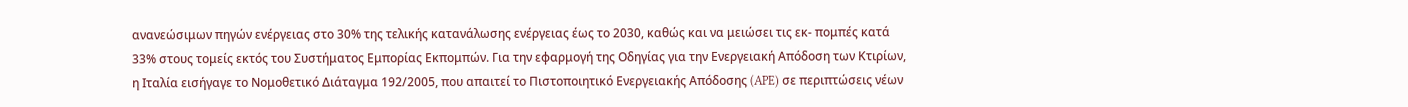ανανεώσιμων πηγών ενέργειας στο 30% της τελικής κατανάλωσης ενέργειας έως το 2030, καθώς και να μειώσει τις εκ- πομπές κατά 33% στους τομείς εκτός του Συστήματος Εμπορίας Εκπομπών. Για την εφαρμογή της Οδηγίας για την Ενεργειακή Απόδοση των Κτιρίων, η Ιταλία εισήγαγε το Νομοθετικό Διάταγμα 192/2005, που απαιτεί το Πιστοποιητικό Ενεργειακής Απόδοσης (APE) σε περιπτώσεις νέων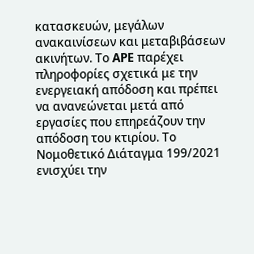κατασκευών, μεγάλων ανακαινίσεων και μεταβιβάσεων ακινήτων. Το APE παρέχει πληροφορίες σχετικά με την ενεργειακή απόδοση και πρέπει να ανανεώνεται μετά από εργασίες που επηρεάζουν την απόδοση του κτιρίου. Το Νομοθετικό Διάταγμα 199/2021 ενισχύει την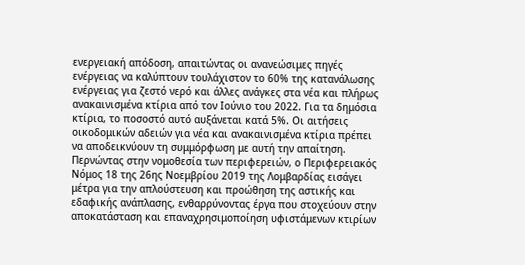ενεργειακή απόδοση, απαιτώντας οι ανανεώσιμες πηγές ενέργειας να καλύπτουν τουλάχιστον το 60% της κατανάλωσης ενέργειας για ζεστό νερό και άλλες ανάγκες στα νέα και πλήρως ανακαινισμένα κτίρια από τον Ιούνιο του 2022. Για τα δημόσια κτίρια, το ποσοστό αυτό αυξάνεται κατά 5%. Οι αιτήσεις οικοδομικών αδειών για νέα και ανακαινισμένα κτίρια πρέπει να αποδεικνύουν τη συμμόρφωση με αυτή την απαίτηση. Περνώντας στην νομοθεσία των περιφερειών, ο Περιφερειακός Νόμος 18 της 26ης Νοεμβρίου 2019 της Λομβαρδίας εισάγει μέτρα για την απλούστευση και προώθηση της αστικής και εδαφικής ανάπλασης, ενθαρρύνοντας έργα που στοχεύουν στην αποκατάσταση και επαναχρησιμοποίηση υφιστάμενων κτιρίων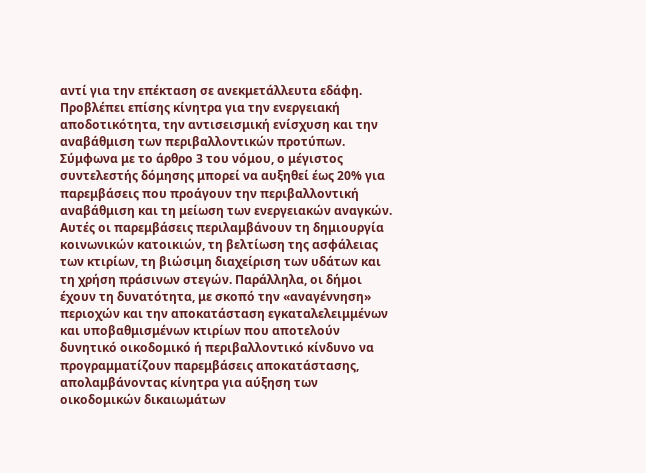αντί για την επέκταση σε ανεκμετάλλευτα εδάφη. Προβλέπει επίσης κίνητρα για την ενεργειακή αποδοτικότητα, την αντισεισμική ενίσχυση και την αναβάθμιση των περιβαλλοντικών προτύπων. Σύμφωνα με το άρθρο 3 του νόμου, ο μέγιστος συντελεστής δόμησης μπορεί να αυξηθεί έως 20% για παρεμβάσεις που προάγουν την περιβαλλοντική αναβάθμιση και τη μείωση των ενεργειακών αναγκών. Αυτές οι παρεμβάσεις περιλαμβάνουν τη δημιουργία κοινωνικών κατοικιών, τη βελτίωση της ασφάλειας των κτιρίων, τη βιώσιμη διαχείριση των υδάτων και τη χρήση πράσινων στεγών. Παράλληλα, οι δήμοι έχουν τη δυνατότητα, με σκοπό την «αναγέννηση» περιοχών και την αποκατάσταση εγκαταλελειμμένων και υποβαθμισμένων κτιρίων που αποτελούν δυνητικό οικοδομικό ή περιβαλλοντικό κίνδυνο να προγραμματίζουν παρεμβάσεις αποκατάστασης, απολαμβάνοντας κίνητρα για αύξηση των οικοδομικών δικαιωμάτων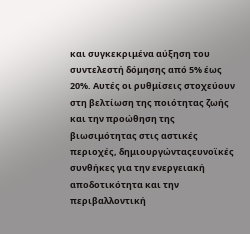και συγκεκριμένα αύξηση του συντελεστή δόμησης από 5% έως 20%. Αυτές οι ρυθμίσεις στοχεύουν στη βελτίωση της ποιότητας ζωής και την προώθηση της βιωσιμότητας στις αστικές περιοχές, δημιουργώνταςευνοϊκές συνθήκες για την ενεργειακή αποδοτικότητα και την περιβαλλοντική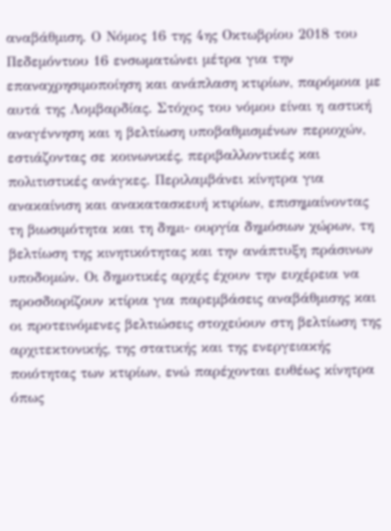αναβάθμιση. Ο Νόμος 16 της 4ης Οκτωβρίου 2018 του Πεδεμόντιου 16 ενσωματώνει μέτρα για την επαναχρησιμοποίηση και ανάπλαση κτιρίων, παρόμοια με αυτά της Λομβαρδίας. Στόχος του νόμου είναι η αστική αναγέννηση και η βελτίωση υποβαθμισμένων περιοχών, εστιάζοντας σε κοινωνικές, περιβαλλοντικές και πολιτιστικές ανάγκες. Περιλαμβάνει κίνητρα για ανακαίνιση και ανακατασκευή κτιρίων, επισημαίνοντας τη βιωσιμότητα και τη δημι- ουργία δημόσιων χώρων, τη βελτίωση της κινητικότητας και την ανάπτυξη πράσινων υποδομών. Οι δημοτικές αρχές έχουν την ευχέρεια να προσδιορίζουν κτίρια για παρεμβάσεις αναβάθμισης και οι προτεινόμενες βελτιώσεις στοχεύουν στη βελτίωση της αρχιτεκτονικής, της στατικής και της ενεργειακής ποιότητας των κτιρίων, ενώ παρέχονται ευθέως κίνητρα όπως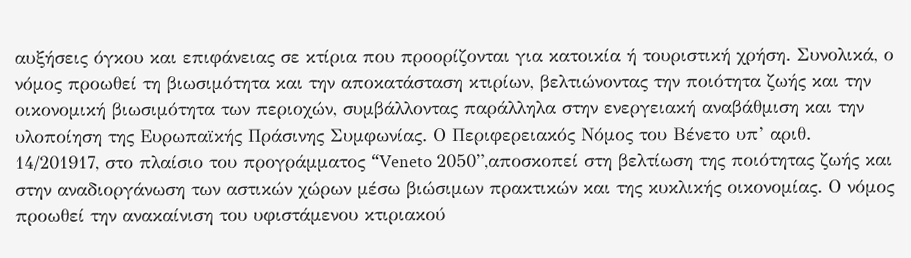αυξήσεις όγκου και επιφάνειας σε κτίρια που προορίζονται για κατοικία ή τουριστική χρήση. Συνολικά, ο νόμος προωθεί τη βιωσιμότητα και την αποκατάσταση κτιρίων, βελτιώνοντας την ποιότητα ζωής και την οικονομική βιωσιμότητα των περιοχών, συμβάλλοντας παράλληλα στην ενεργειακή αναβάθμιση και την υλοποίηση της Ευρωπαϊκής Πράσινης Συμφωνίας. Ο Περιφερειακός Νόμος του Βένετο υπ’ αριθ. 14/201917, στο πλαίσιο του προγράμματος “Veneto 2050”,αποσκοπεί στη βελτίωση της ποιότητας ζωής και στην αναδιοργάνωση των αστικών χώρων μέσω βιώσιμων πρακτικών και της κυκλικής οικονομίας. Ο νόμος προωθεί την ανακαίνιση του υφιστάμενου κτιριακού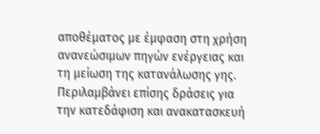αποθέματος με έμφαση στη χρήση ανανεώσιμων πηγών ενέργειας και τη μείωση της κατανάλωσης γης. Περιλαμβάνει επίσης δράσεις για την κατεδάφιση και ανακατασκευή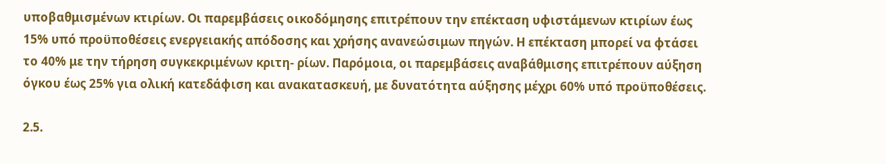υποβαθμισμένων κτιρίων. Οι παρεμβάσεις οικοδόμησης επιτρέπουν την επέκταση υφιστάμενων κτιρίων έως 15% υπό προϋποθέσεις ενεργειακής απόδοσης και χρήσης ανανεώσιμων πηγών. Η επέκταση μπορεί να φτάσει το 40% με την τήρηση συγκεκριμένων κριτη- ρίων. Παρόμοια, οι παρεμβάσεις αναβάθμισης επιτρέπουν αύξηση όγκου έως 25% για ολική κατεδάφιση και ανακατασκευή, με δυνατότητα αύξησης μέχρι 60% υπό προϋποθέσεις.

2.5.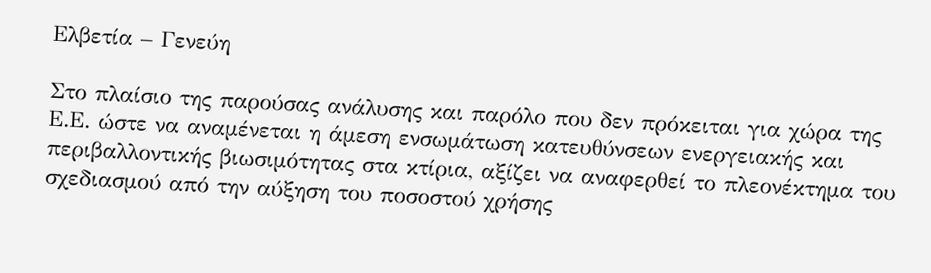Ελβετία – Γενεύη

Στο πλαίσιο της παρούσας ανάλυσης και παρόλο που δεν πρόκειται για χώρα της Ε.Ε. ώστε να αναμένεται η άμεση ενσωμάτωση κατευθύνσεων ενεργειακής και περιβαλλοντικής βιωσιμότητας στα κτίρια, αξίζει να αναφερθεί το πλεονέκτημα του σχεδιασμού από την αύξηση του ποσοστού χρήσης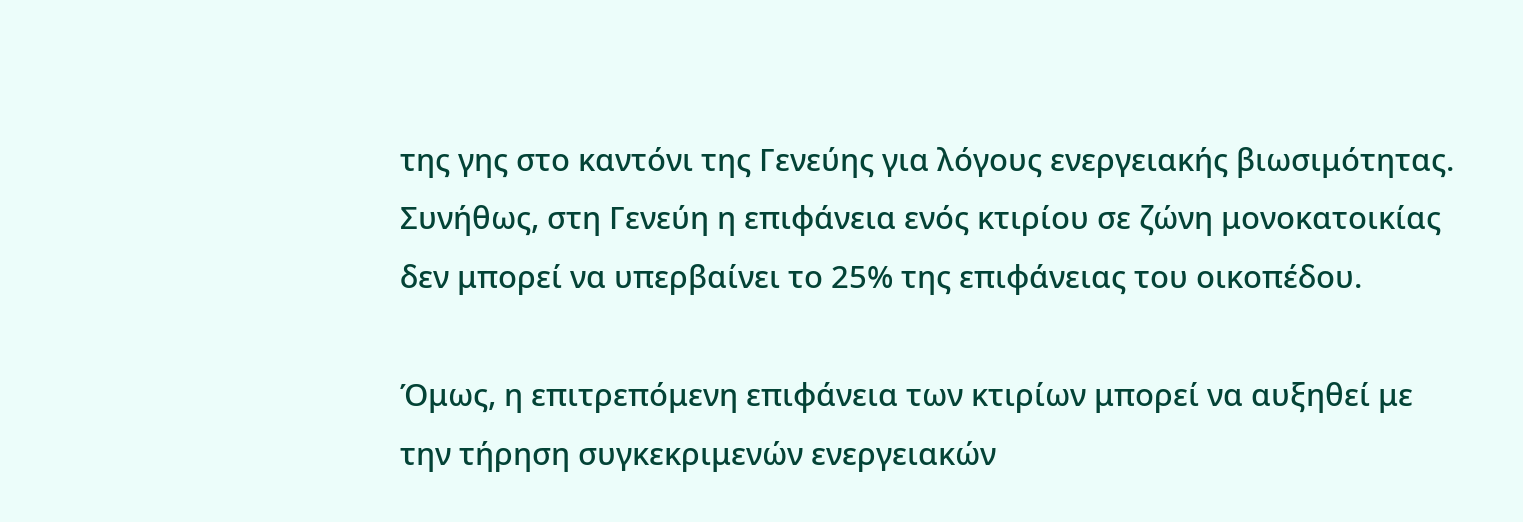της γης στο καντόνι της Γενεύης για λόγους ενεργειακής βιωσιμότητας. Συνήθως, στη Γενεύη η επιφάνεια ενός κτιρίου σε ζώνη μονοκατοικίας δεν μπορεί να υπερβαίνει το 25% της επιφάνειας του οικοπέδου.

Όμως, η επιτρεπόμενη επιφάνεια των κτιρίων μπορεί να αυξηθεί με την τήρηση συγκεκριμενών ενεργειακών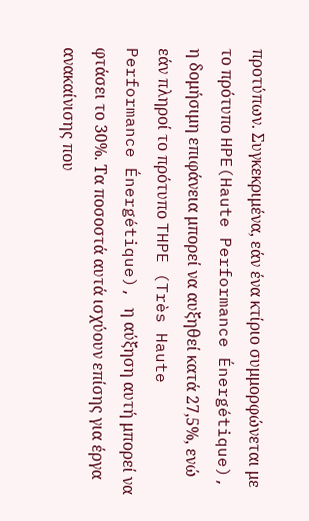προτύπων. Συγκεκριμένα, εάν ένα κτίριο συμμορφώνεται με το πρότυπο HPE(Haute Performance Énergétique), η δομήσιμη επιφάνεια μπορεί να αυξηθεί κατά 27,5%, ενώ εάν πληροί το πρότυπο THPE (Très Haute Performance Énergétique), η αύξηση αυτή μπορεί να φτάσει το 30%. Τα ποσοστά αυτά ισχύουν επίσης για έργα ανακαίνισης που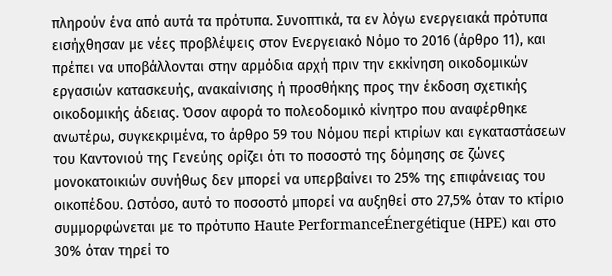πληρούν ένα από αυτά τα πρότυπα. Συνοπτικά, τα εν λόγω ενεργειακά πρότυπα εισήχθησαν με νέες προβλέψεις στον Ενεργειακό Νόμο το 2016 (άρθρο 11), και πρέπει να υποβάλλονται στην αρμόδια αρχή πριν την εκκίνηση οικοδομικών εργασιών κατασκευής, ανακαίνισης ή προσθήκης προς την έκδοση σχετικής οικοδομικής άδειας. Όσον αφορά το πολεοδομικό κίνητρο που αναφέρθηκε ανωτέρω, συγκεκριμένα, το άρθρο 59 του Νόμου περί κτιρίων και εγκαταστάσεων του Καντονιού της Γενεύης ορίζει ότι το ποσοστό της δόμησης σε ζώνες μονοκατοικιών συνήθως δεν μπορεί να υπερβαίνει το 25% της επιφάνειας του οικοπέδου. Ωστόσο, αυτό το ποσοστό μπορεί να αυξηθεί στο 27,5% όταν το κτίριο συμμορφώνεται με το πρότυπο Haute PerformanceÉnergétique (HPE) και στο 30% όταν τηρεί το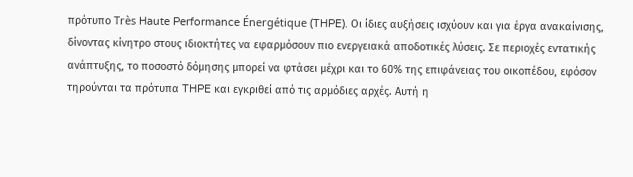πρότυπο Très Haute Performance Énergétique (THPE). Οι ίδιες αυξήσεις ισχύουν και για έργα ανακαίνισης, δίνοντας κίνητρο στους ιδιοκτήτες να εφαρμόσουν πιο ενεργειακά αποδοτικές λύσεις. Σε περιοχές εντατικής ανάπτυξης, το ποσοστό δόμησης μπορεί να φτάσει μέχρι και το 60% της επιφάνειας του οικοπέδου, εφόσον τηρούνται τα πρότυπα THPE και εγκριθεί από τις αρμόδιες αρχές. Αυτή η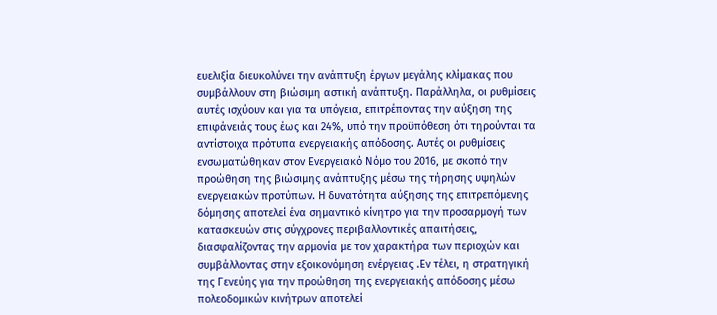ευελιξία διευκολύνει την ανάπτυξη έργων μεγάλης κλίμακας που συμβάλλουν στη βιώσιμη αστική ανάπτυξη. Παράλληλα, οι ρυθμίσεις αυτές ισχύουν και για τα υπόγεια, επιτρέποντας την αύξηση της επιφάνειάς τους έως και 24%, υπό την προϋπόθεση ότι τηρούνται τα αντίστοιχα πρότυπα ενεργειακής απόδοσης. Αυτές οι ρυθμίσεις ενσωματώθηκαν στον Ενεργειακό Νόμο του 2016, με σκοπό την προώθηση της βιώσιμης ανάπτυξης μέσω της τήρησης υψηλών ενεργειακών προτύπων. Η δυνατότητα αύξησης της επιτρεπόμενης δόμησης αποτελεί ένα σημαντικό κίνητρο για την προσαρμογή των κατασκευών στις σύγχρονες περιβαλλοντικές απαιτήσεις, διασφαλίζοντας την αρμονία με τον χαρακτήρα των περιοχών και συμβάλλοντας στην εξοικονόμηση ενέργειας .Εν τέλει, η στρατηγική της Γενεύης για την προώθηση της ενεργειακής απόδοσης μέσω πολεοδομικών κινήτρων αποτελεί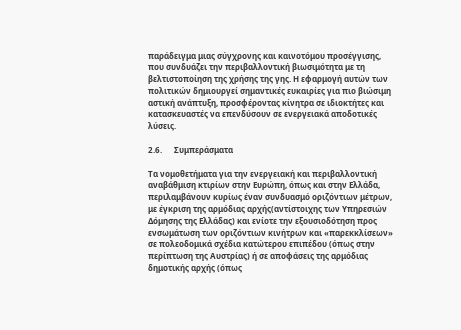παράδειγμα μιας σύγχρονης και καινοτόμου προσέγγισης, που συνδυάζει την περιβαλλοντική βιωσιμότητα με τη βελτιστοποίηση της χρήσης της γης. Η εφαρμογή αυτών των πολιτικών δημιουργεί σημαντικές ευκαιρίες για πιο βιώσιμη αστική ανάπτυξη, προσφέροντας κίνητρα σε ιδιοκτήτες και κατασκευαστές να επενδύσουν σε ενεργειακά αποδοτικές λύσεις.

2.6.      Συμπεράσματα

Τα νομοθετήματα για την ενεργειακή και περιβαλλοντική αναβάθμιση κτιρίων στην Ευρώπη, όπως και στην Ελλάδα, περιλαμβάνουν κυρίως έναν συνδυασμό οριζόντιων μέτρων, με έγκριση της αρμόδιας αρχής(αντίστοιχης των Υπηρεσιών Δόμησης της Ελλάδας) και ενίοτε την εξουσιοδότηση προς ενσωμάτωση των οριζόντιων κινήτρων και «παρεκκλίσεων» σε πολεοδομικά σχέδια κατώτερου επιπέδου (όπως στην περίπτωση της Αυστρίας) ή σε αποφάσεις της αρμόδιας δημοτικής αρχής (όπως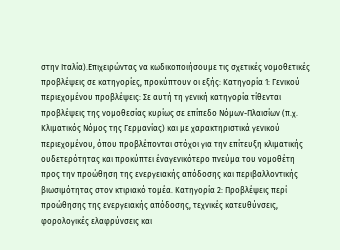στην Ιταλία).Επιχειρώντας να κωδικοποιήσουμε τις σχετικές νομοθετικές προβλέψεις σε κατηγορίες, προκύπτουν οι εξής: Κατηγορία 1: Γενικού περιεχομένου προβλέψεις: Σε αυτή τη γενική κατηγορία τίθενται προβλέψεις της νομοθεσίας κυρίως σε επίπεδο Νόμων-Πλαισίων (π.χ. Κλιματικός Νόμος της Γερμανίας) και με χαρακτηριστικά γενικού περιεχομένου, όπου προβλέπονται στόχοι για την επίτευξη κλιματικής ουδετερότητας και προκύπτει έναγενικότερο πνεύμα του νομοθέτη προς την προώθηση της ενεργειακής απόδοσης και περιβαλλοντικής βιωσιμότητας στον κτιριακό τομέα. Κατηγορία 2: Προβλέψεις περί προώθησης της ενεργειακής απόδοσης, τεχνικές κατευθύνσεις, φορολογικές ελαφρύνσεις και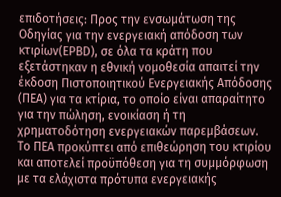επιδοτήσεις: Προς την ενσωμάτωση της Οδηγίας για την ενεργειακή απόδοση των κτιρίων(EPBD), σε όλα τα κράτη που εξετάστηκαν η εθνική νομοθεσία απαιτεί την έκδοση Πιστοποιητικού Ενεργειακής Απόδοσης (ΠΕΑ) για τα κτίρια, το οποίο είναι απαραίτητο για την πώληση, ενοικίαση ή τη χρηματοδότηση ενεργειακών παρεμβάσεων. Το ΠΕΑ προκύπτει από επιθεώρηση του κτιρίου και αποτελεί προϋπόθεση για τη συμμόρφωση με τα ελάχιστα πρότυπα ενεργειακής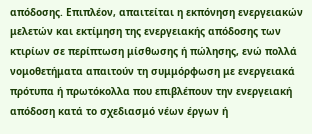απόδοσης. Επιπλέον, απαιτείται η εκπόνηση ενεργειακών μελετών και εκτίμηση της ενεργειακής απόδοσης των κτιρίων σε περίπτωση μίσθωσης ή πώλησης, ενώ πολλά νομοθετήματα απαιτούν τη συμμόρφωση με ενεργειακά πρότυπα ή πρωτόκολλα που επιβλέπουν την ενεργειακή απόδοση κατά το σχεδιασμό νέων έργων ή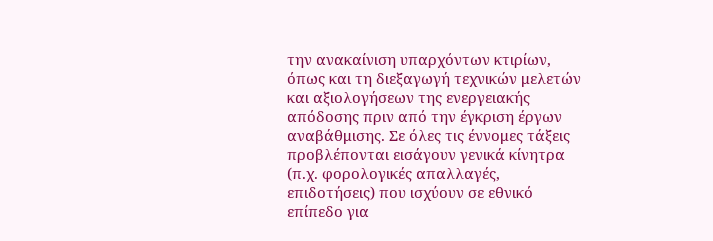την ανακαίνιση υπαρχόντων κτιρίων, όπως και τη διεξαγωγή τεχνικών μελετών και αξιολογήσεων της ενεργειακής απόδοσης πριν από την έγκριση έργων αναβάθμισης. Σε όλες τις έννομες τάξεις προβλέπονται εισάγουν γενικά κίνητρα (π.χ. φορολογικές απαλλαγές, επιδοτήσεις) που ισχύουν σε εθνικό επίπεδο για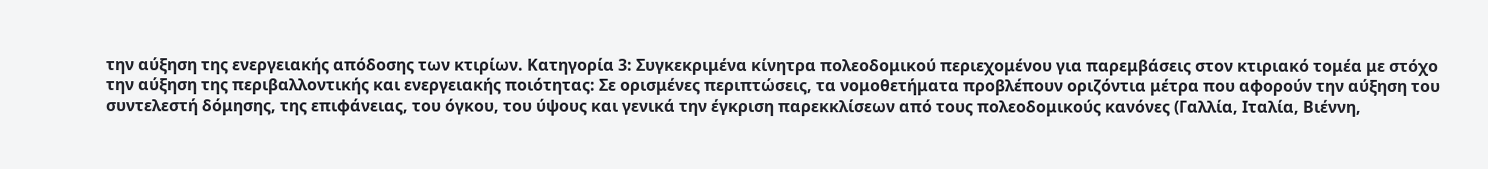την αύξηση της ενεργειακής απόδοσης των κτιρίων. Κατηγορία 3: Συγκεκριμένα κίνητρα πολεοδομικού περιεχομένου για παρεμβάσεις στον κτιριακό τομέα με στόχο την αύξηση της περιβαλλοντικής και ενεργειακής ποιότητας: Σε ορισμένες περιπτώσεις, τα νομοθετήματα προβλέπουν οριζόντια μέτρα που αφορούν την αύξηση του συντελεστή δόμησης, της επιφάνειας, του όγκου, του ύψους και γενικά την έγκριση παρεκκλίσεων από τους πολεοδομικούς κανόνες (Γαλλία, Ιταλία, Βιέννη,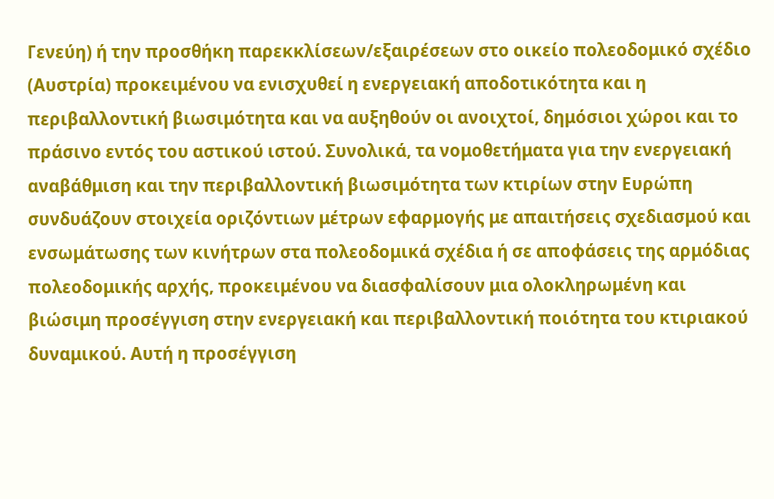Γενεύη) ή την προσθήκη παρεκκλίσεων/εξαιρέσεων στο οικείο πολεοδομικό σχέδιο (Αυστρία) προκειμένου να ενισχυθεί η ενεργειακή αποδοτικότητα και η περιβαλλοντική βιωσιμότητα και να αυξηθούν οι ανοιχτοί, δημόσιοι χώροι και το πράσινο εντός του αστικού ιστού. Συνολικά, τα νομοθετήματα για την ενεργειακή αναβάθμιση και την περιβαλλοντική βιωσιμότητα των κτιρίων στην Ευρώπη συνδυάζουν στοιχεία οριζόντιων μέτρων εφαρμογής με απαιτήσεις σχεδιασμού και ενσωμάτωσης των κινήτρων στα πολεοδομικά σχέδια ή σε αποφάσεις της αρμόδιας πολεοδομικής αρχής, προκειμένου να διασφαλίσουν μια ολοκληρωμένη και βιώσιμη προσέγγιση στην ενεργειακή και περιβαλλοντική ποιότητα του κτιριακού δυναμικού. Αυτή η προσέγγιση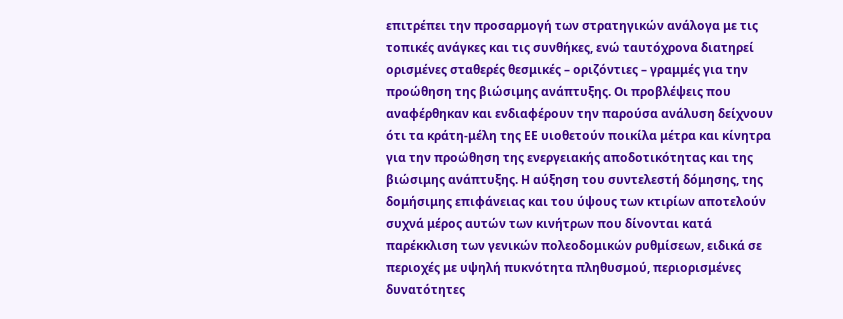επιτρέπει την προσαρμογή των στρατηγικών ανάλογα με τις τοπικές ανάγκες και τις συνθήκες, ενώ ταυτόχρονα διατηρεί ορισμένες σταθερές θεσμικές – οριζόντιες – γραμμές για την προώθηση της βιώσιμης ανάπτυξης. Οι προβλέψεις που αναφέρθηκαν και ενδιαφέρουν την παρούσα ανάλυση δείχνουν ότι τα κράτη-μέλη της ΕΕ υιοθετούν ποικίλα μέτρα και κίνητρα για την προώθηση της ενεργειακής αποδοτικότητας και της βιώσιμης ανάπτυξης. Η αύξηση του συντελεστή δόμησης, της δομήσιμης επιφάνειας και του ύψους των κτιρίων αποτελούν συχνά μέρος αυτών των κινήτρων που δίνονται κατά παρέκκλιση των γενικών πολεοδομικών ρυθμίσεων, ειδικά σε περιοχές με υψηλή πυκνότητα πληθυσμού, περιορισμένες δυνατότητες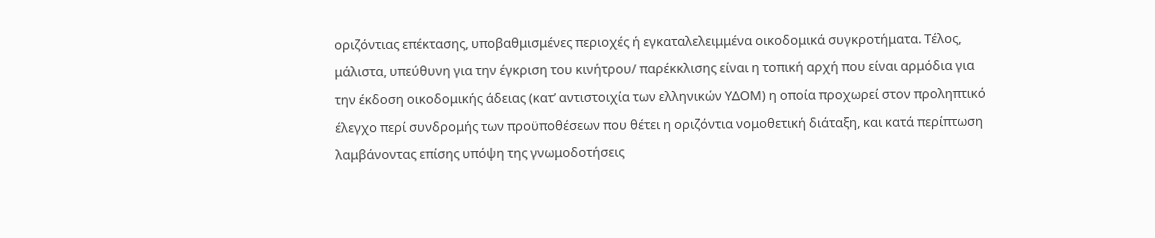οριζόντιας επέκτασης, υποβαθμισμένες περιοχές ή εγκαταλελειμμένα οικοδομικά συγκροτήματα. Τέλος, μάλιστα, υπεύθυνη για την έγκριση του κινήτρου/ παρέκκλισης είναι η τοπική αρχή που είναι αρμόδια για την έκδοση οικοδομικής άδειας (κατ’ αντιστοιχία των ελληνικών ΥΔΟΜ) η οποία προχωρεί στον προληπτικό έλεγχο περί συνδρομής των προϋποθέσεων που θέτει η οριζόντια νομοθετική διάταξη, και κατά περίπτωση λαμβάνοντας επίσης υπόψη της γνωμοδοτήσεις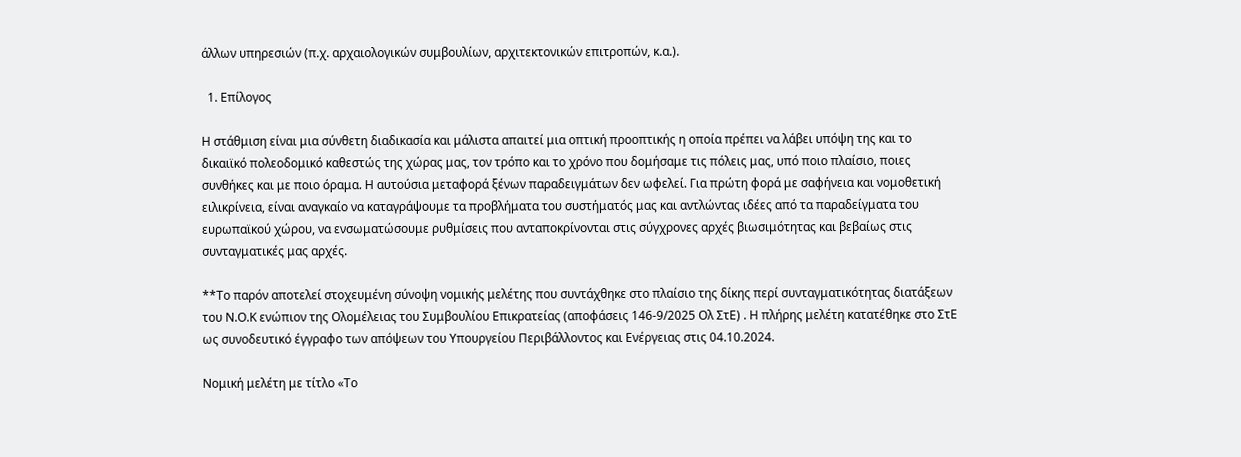άλλων υπηρεσιών (π.χ. αρχαιολογικών συμβουλίων, αρχιτεκτονικών επιτροπών, κ.α.).

  1. Επίλογος

Η στάθμιση είναι μια σύνθετη διαδικασία και μάλιστα απαιτεί μια οπτική προοπτικής η οποία πρέπει να λάβει υπόψη της και το δικαιϊκό πολεοδομικό καθεστώς της χώρας μας, τον τρόπο και το χρόνο που δομήσαμε τις πόλεις μας, υπό ποιο πλαίσιο, ποιες συνθήκες και με ποιο όραμα. Η αυτούσια μεταφορά ξένων παραδειγμάτων δεν ωφελεί. Για πρώτη φορά με σαφήνεια και νομοθετική ειλικρίνεια, είναι αναγκαίο να καταγράψουμε τα προβλήματα του συστήματός μας και αντλώντας ιδέες από τα παραδείγματα του ευρωπαϊκού χώρου, να ενσωματώσουμε ρυθμίσεις που ανταποκρίνονται στις σύγχρονες αρχές βιωσιμότητας και βεβαίως στις συνταγματικές μας αρχές.

**Το παρόν αποτελεί στοχευμένη σύνοψη νομικής μελέτης που συντάχθηκε στο πλαίσιο της δίκης περί συνταγματικότητας διατάξεων του Ν.Ο.Κ ενώπιον της Ολομέλειας του Συμβουλίου Επικρατείας (αποφάσεις 146-9/2025 Ολ ΣτΕ) . Η πλήρης μελέτη κατατέθηκε στο ΣτΕ ως συνοδευτικό έγγραφο των απόψεων του Υπουργείου Περιβάλλοντος και Ενέργειας στις 04.10.2024.

Νομική μελέτη με τίτλο «Το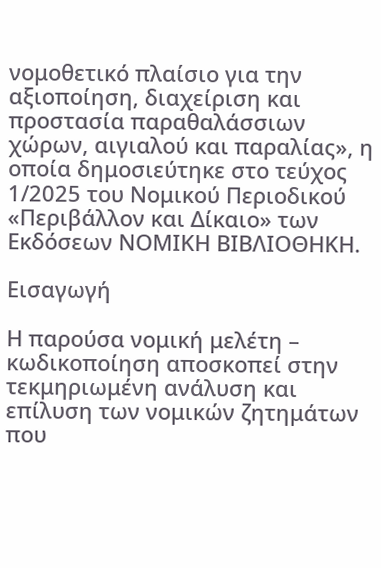νομοθετικό πλαίσιο για την αξιοποίηση, διαχείριση και προστασία παραθαλάσσιων χώρων, αιγιαλού και παραλίας», η οποία δημοσιεύτηκε στο τεύχος 1/2025 του Νομικού Περιοδικού «Περιβάλλον και Δίκαιο» των Εκδόσεων ΝΟΜΙΚΗ ΒΙΒΛΙΟΘΗΚΗ.

Εισαγωγή

Η παρούσα νομική μελέτη – κωδικοποίηση αποσκοπεί στην τεκμηριωμένη ανάλυση και επίλυση των νομικών ζητημάτων που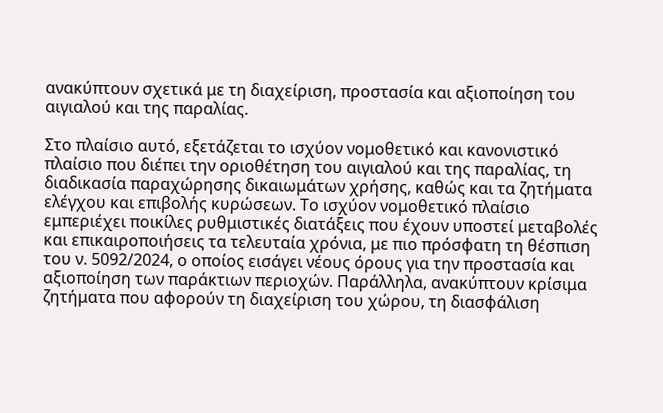ανακύπτουν σχετικά με τη διαχείριση, προστασία και αξιοποίηση του αιγιαλού και της παραλίας.

Στο πλαίσιο αυτό, εξετάζεται το ισχύον νομοθετικό και κανονιστικό πλαίσιο που διέπει την οριοθέτηση του αιγιαλού και της παραλίας, τη διαδικασία παραχώρησης δικαιωμάτων χρήσης, καθώς και τα ζητήματα ελέγχου και επιβολής κυρώσεων. Το ισχύον νομοθετικό πλαίσιο εμπεριέχει ποικίλες ρυθμιστικές διατάξεις που έχουν υποστεί μεταβολές και επικαιροποιήσεις τα τελευταία χρόνια, με πιο πρόσφατη τη θέσπιση του ν. 5092/2024, ο οποίος εισάγει νέους όρους για την προστασία και αξιοποίηση των παράκτιων περιοχών. Παράλληλα, ανακύπτουν κρίσιμα ζητήματα που αφορούν τη διαχείριση του χώρου, τη διασφάλιση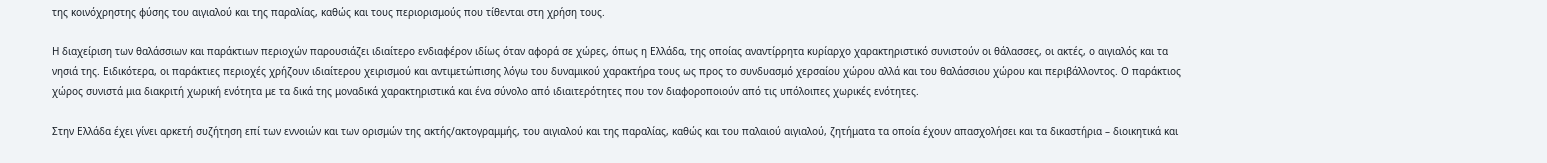της κοινόχρηστης φύσης του αιγιαλού και της παραλίας, καθώς και τους περιορισμούς που τίθενται στη χρήση τους.

Η διαχείριση των θαλάσσιων και παράκτιων περιοχών παρουσιάζει ιδιαίτερο ενδιαφέρον ιδίως όταν αφορά σε χώρες, όπως η Ελλάδα, της οποίας αναντίρρητα κυρίαρχο χαρακτηριστικό συνιστούν οι θάλασσες, οι ακτές, ο αιγιαλός και τα νησιά της. Ειδικότερα, οι παράκτιες περιοχές χρήζουν ιδιαίτερου χειρισμού και αντιμετώπισης λόγω του δυναμικού χαρακτήρα τους ως προς το συνδυασμό χερσαίου χώρου αλλά και του θαλάσσιου χώρου και περιβάλλοντος. Ο παράκτιος χώρος συνιστά μια διακριτή χωρική ενότητα με τα δικά της μοναδικά χαρακτηριστικά και ένα σύνολο από ιδιαιτερότητες που τον διαφοροποιούν από τις υπόλοιπες χωρικές ενότητες.

Στην Ελλάδα έχει γίνει αρκετή συζήτηση επί των εννοιών και των ορισμών της ακτής/ακτογραμμής, του αιγιαλού και της παραλίας, καθώς και του παλαιού αιγιαλού, ζητήματα τα οποία έχουν απασχολήσει και τα δικαστήρια – διοικητικά και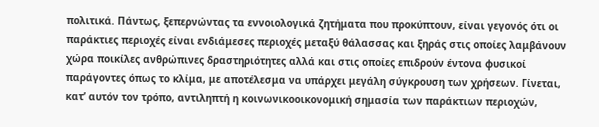πολιτικά. Πάντως, ξεπερνώντας τα εννοιολογικά ζητήματα που προκύπτουν, είναι γεγονός ότι οι παράκτιες περιοχές είναι ενδιάμεσες περιοχές μεταξύ θάλασσας και ξηράς στις οποίες λαμβάνουν χώρα ποικίλες ανθρώπινες δραστηριότητες αλλά και στις οποίες επιδρούν έντονα φυσικοί παράγοντες όπως το κλίμα, με αποτέλεσμα να υπάρχει μεγάλη σύγκρουση των χρήσεων. Γίνεται, κατ’ αυτόν τον τρόπο, αντιληπτή η κοινωνικοοικονομική σημασία των παράκτιων περιοχών,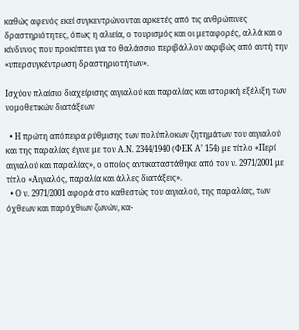καθώς αφενός εκεί συγκεντρώνονται αρκετές από τις ανθρώπινες δραστηριότητες, όπως η αλιεία, ο τουρισμός και οι μεταφορές, αλλά και ο κίνδυνος που προκύπτει για το θαλάσσιο περιβάλλον ακριβώς από αυτή την «υπερσυγκέντρωση δραστηριοτήτων».

Ισχύον πλαίσιο διαχείρισης αιγιαλού και παραλίας και ιστορική εξέλιξη των νομοθετικών διατάξεων

  • Η πρώτη απόπειρα ρύθμισης των πολύπλοκων ζητημάτων του αιγιαλού και της παραλίας έγινε με τον Α.Ν. 2344/1940 (ΦΕΚ Α’ 154) με τίτλο «Περί αιγιαλού και παραλίας», ο οποίος αντικαταστάθηκε από τον ν. 2971/2001 με τίτλο «Αιγιαλός, παραλία και άλλες διατάξεις».
  • Ο ν. 2971/2001 αφορά στο καθεστώς του αιγιαλού, της παραλίας, των όχθεων και παρόχθιων ζωνών, κα-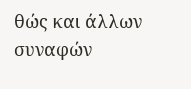θώς και άλλων συναφών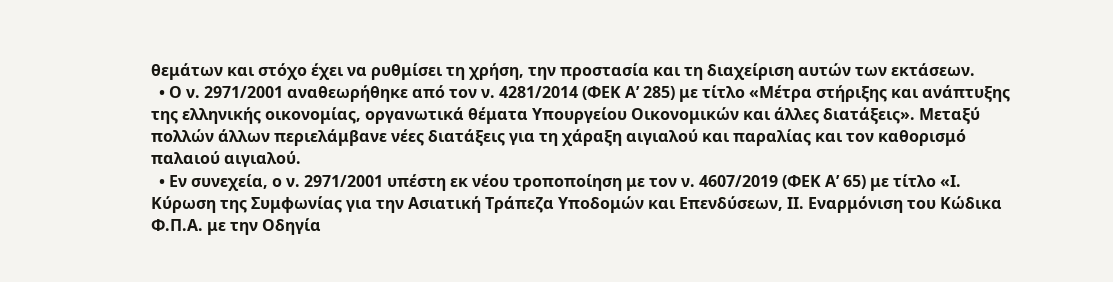θεμάτων και στόχο έχει να ρυθμίσει τη χρήση, την προστασία και τη διαχείριση αυτών των εκτάσεων.
  • Ο ν. 2971/2001 αναθεωρήθηκε από τον ν. 4281/2014 (ΦΕΚ Α’ 285) με τίτλο «Μέτρα στήριξης και ανάπτυξης της ελληνικής οικονομίας, οργανωτικά θέματα Υπουργείου Οικονομικών και άλλες διατάξεις». Μεταξύ πολλών άλλων περιελάμβανε νέες διατάξεις για τη χάραξη αιγιαλού και παραλίας και τον καθορισμό παλαιού αιγιαλού.
  • Εν συνεχεία, ο ν. 2971/2001 υπέστη εκ νέου τροποποίηση με τον ν. 4607/2019 (ΦΕΚ Α’ 65) με τίτλο «Ι. Κύρωση της Συμφωνίας για την Ασιατική Τράπεζα Υποδομών και Επενδύσεων, ΙΙ. Εναρμόνιση του Κώδικα Φ.Π.Α. με την Οδηγία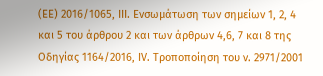(ΕΕ) 2016/1065, ΙΙΙ. Ενσωμάτωση των σημείων 1, 2, 4 και 5 του άρθρου 2 και των άρθρων 4,6, 7 και 8 της Οδηγίας 1164/2016, ΙV. Τροποποίηση του ν. 2971/2001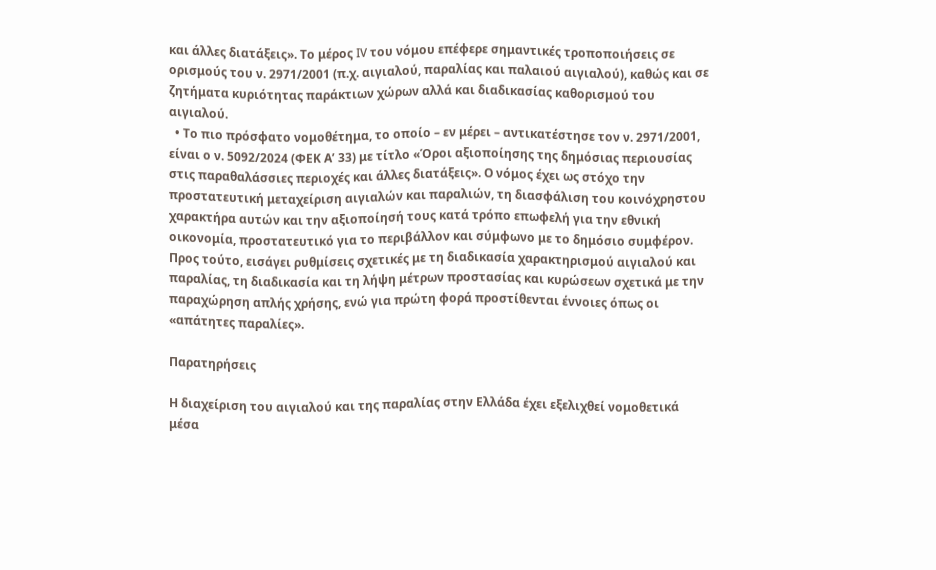και άλλες διατάξεις». Το μέρος IV του νόμου επέφερε σημαντικές τροποποιήσεις σε ορισμούς του ν. 2971/2001 (π.χ. αιγιαλού, παραλίας και παλαιού αιγιαλού), καθώς και σε ζητήματα κυριότητας παράκτιων χώρων αλλά και διαδικασίας καθορισμού του αιγιαλού.
  • Το πιο πρόσφατο νομοθέτημα, το οποίο – εν μέρει – αντικατέστησε τον ν. 2971/2001, είναι ο ν. 5092/2024 (ΦΕΚ Α’ 33) με τίτλο «Όροι αξιοποίησης της δημόσιας περιουσίας στις παραθαλάσσιες περιοχές και άλλες διατάξεις». Ο νόμος έχει ως στόχο την προστατευτική μεταχείριση αιγιαλών και παραλιών, τη διασφάλιση του κοινόχρηστου χαρακτήρα αυτών και την αξιοποίησή τους κατά τρόπο επωφελή για την εθνική οικονομία, προστατευτικό για το περιβάλλον και σύμφωνο με το δημόσιο συμφέρον. Προς τούτο, εισάγει ρυθμίσεις σχετικές με τη διαδικασία χαρακτηρισμού αιγιαλού και παραλίας, τη διαδικασία και τη λήψη μέτρων προστασίας και κυρώσεων σχετικά με την παραχώρηση απλής χρήσης, ενώ για πρώτη φορά προστίθενται έννοιες όπως οι «απάτητες παραλίες».

Παρατηρήσεις

Η διαχείριση του αιγιαλού και της παραλίας στην Ελλάδα έχει εξελιχθεί νομοθετικά μέσα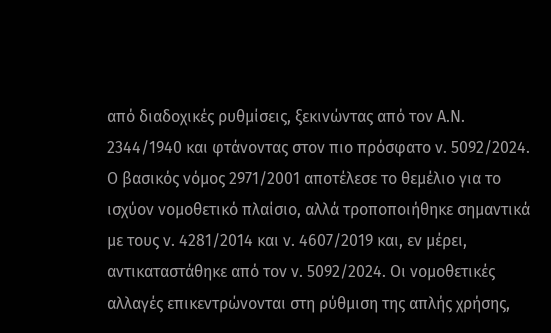από διαδοχικές ρυθμίσεις, ξεκινώντας από τον Α.Ν. 2344/1940 και φτάνοντας στον πιο πρόσφατο ν. 5092/2024. Ο βασικός νόμος 2971/2001 αποτέλεσε το θεμέλιο για το ισχύον νομοθετικό πλαίσιο, αλλά τροποποιήθηκε σημαντικά με τους ν. 4281/2014 και ν. 4607/2019 και, εν μέρει, αντικαταστάθηκε από τον ν. 5092/2024. Οι νομοθετικές αλλαγές επικεντρώνονται στη ρύθμιση της απλής χρήσης,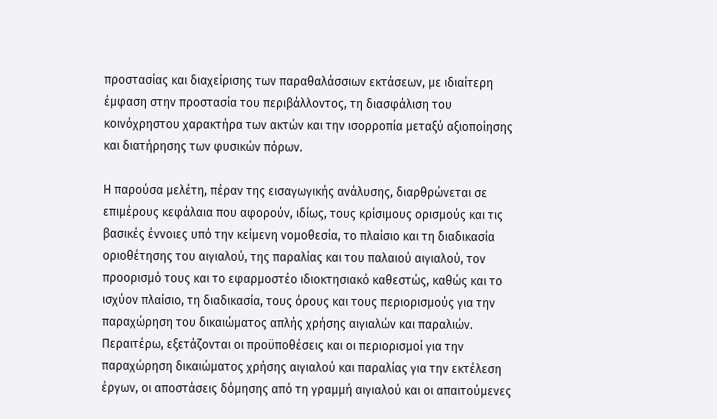προστασίας και διαχείρισης των παραθαλάσσιων εκτάσεων, με ιδιαίτερη έμφαση στην προστασία του περιβάλλοντος, τη διασφάλιση του κοινόχρηστου χαρακτήρα των ακτών και την ισορροπία μεταξύ αξιοποίησης και διατήρησης των φυσικών πόρων.

Η παρούσα μελέτη, πέραν της εισαγωγικής ανάλυσης, διαρθρώνεται σε επιμέρους κεφάλαια που αφορούν, ιδίως, τους κρίσιμους ορισμούς και τις βασικές έννοιες υπό την κείμενη νομοθεσία, το πλαίσιο και τη διαδικασία οριοθέτησης του αιγιαλού, της παραλίας και του παλαιού αιγιαλού, τον προορισμό τους και το εφαρμοστέο ιδιοκτησιακό καθεστώς, καθώς και το ισχύον πλαίσιο, τη διαδικασία, τους όρους και τους περιορισμούς για την παραχώρηση του δικαιώματος απλής χρήσης αιγιαλών και παραλιών. Περαιτέρω, εξετάζονται οι προϋποθέσεις και οι περιορισμοί για την παραχώρηση δικαιώματος χρήσης αιγιαλού και παραλίας για την εκτέλεση έργων, οι αποστάσεις δόμησης από τη γραμμή αιγιαλού και οι απαιτούμενες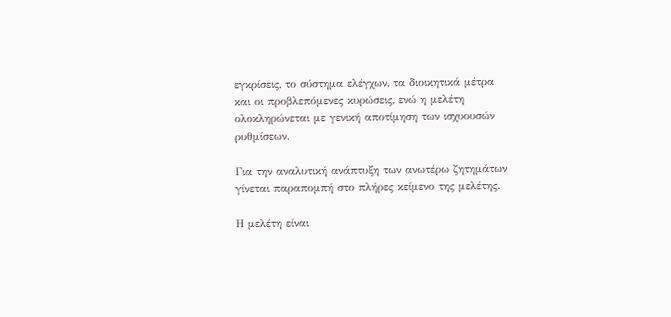εγκρίσεις, το σύστημα ελέγχων, τα διοικητικά μέτρα και οι προβλεπόμενες κυρώσεις, ενώ η μελέτη ολοκληρώνεται με γενική αποτίμηση των ισχυουσών ρυθμίσεων.

Για την αναλυτική ανάπτυξη των ανωτέρω ζητημάτων γίνεται παραπομπή στο πλήρες κείμενο της μελέτης.

Η μελέτη είναι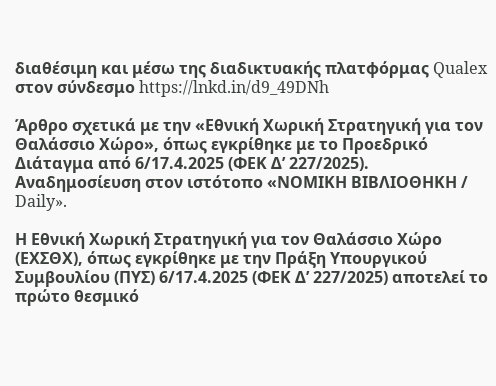διαθέσιμη και μέσω της διαδικτυακής πλατφόρμας Qualex στον σύνδεσμο https://lnkd.in/d9_49DNh

Άρθρο σχετικά με την «Εθνική Χωρική Στρατηγική για τον Θαλάσσιο Χώρο», όπως εγκρίθηκε με το Προεδρικό Διάταγμα από 6/17.4.2025 (ΦΕΚ Δ’ 227/2025). Αναδημοσίευση στον ιστότοπο «ΝΟΜΙΚΗ ΒΙΒΛΙΟΘΗΚΗ / Daily».

Η Εθνική Χωρική Στρατηγική για τον Θαλάσσιο Χώρο (ΕΧΣΘΧ), όπως εγκρίθηκε με την Πράξη Υπουργικού Συμβουλίου (ΠΥΣ) 6/17.4.2025 (ΦΕΚ Δ’ 227/2025) αποτελεί το πρώτο θεσμικό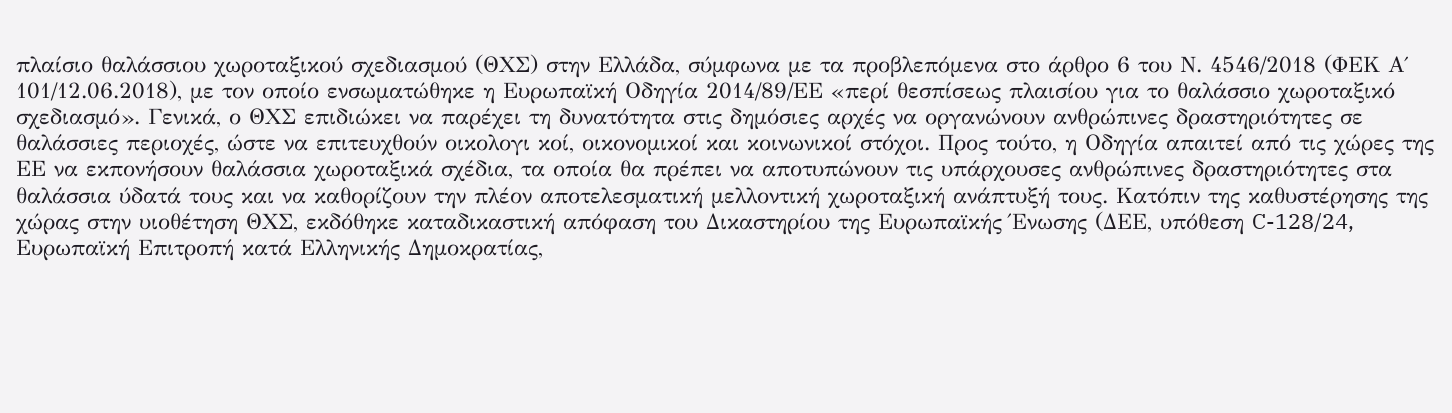πλαίσιο θαλάσσιου χωροταξικού σχεδιασμού (ΘΧΣ) στην Ελλάδα, σύμφωνα με τα προβλεπόμενα στο άρθρο 6 του Ν. 4546/2018 (ΦΕΚ Α΄ 101/12.06.2018), με τον οποίο ενσωματώθηκε η Ευρωπαϊκή Οδηγία 2014/89/ΕΕ «περί θεσπίσεως πλαισίου για το θαλάσσιο χωροταξικό σχεδιασμό». Γενικά, ο ΘΧΣ επιδιώκει να παρέχει τη δυνατότητα στις δημόσιες αρχές να οργανώνουν ανθρώπινες δραστηριότητες σε θαλάσσιες περιοχές, ώστε να επιτευχθούν οικολογι κοί, οικονομικοί και κοινωνικοί στόχοι. Προς τούτο, η Οδηγία απαιτεί από τις χώρες της ΕΕ να εκπονήσουν θαλάσσια χωροταξικά σχέδια, τα οποία θα πρέπει να αποτυπώνουν τις υπάρχουσες ανθρώπινες δραστηριότητες στα θαλάσσια ύδατά τους και να καθορίζουν την πλέον αποτελεσματική μελλοντική χωροταξική ανάπτυξή τους. Κατόπιν της καθυστέρησης της χώρας στην υιοθέτηση ΘΧΣ, εκδόθηκε καταδικαστική απόφαση του Δικαστηρίου της Ευρωπαϊκής Ένωσης (ΔΕΕ, υπόθεση C-128/24, Ευρωπαϊκή Επιτροπή κατά Ελληνικής Δημοκρατίας,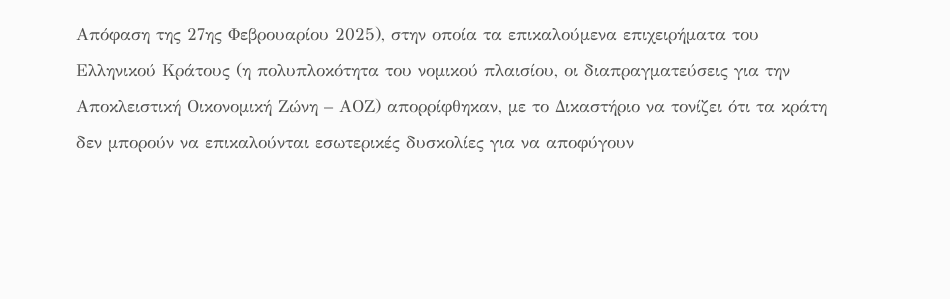Απόφαση της 27ης Φεβρουαρίου 2025), στην οποία τα επικαλούμενα επιχειρήματα του Ελληνικού Κράτους (η πολυπλοκότητα του νομικού πλαισίου, οι διαπραγματεύσεις για την Αποκλειστική Οικονομική Ζώνη – ΑΟΖ) απορρίφθηκαν, με το Δικαστήριο να τονίζει ότι τα κράτη δεν μπορούν να επικαλούνται εσωτερικές δυσκολίες για να αποφύγουν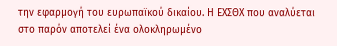την εφαρμογή του ευρωπαϊκού δικαίου. Η ΕΧΣΘΧ που αναλύεται στο παρόν αποτελεί ένα ολοκληρωμένο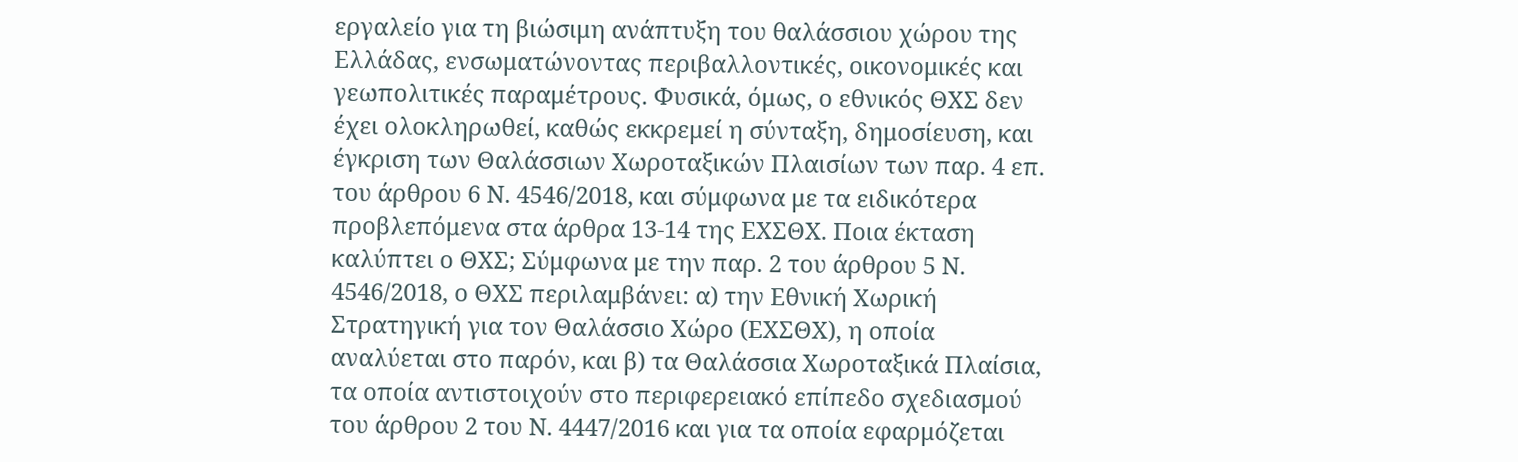εργαλείο για τη βιώσιμη ανάπτυξη του θαλάσσιου χώρου της Ελλάδας, ενσωματώνοντας περιβαλλοντικές, οικονομικές και γεωπολιτικές παραμέτρους. Φυσικά, όμως, ο εθνικός ΘΧΣ δεν έχει ολοκληρωθεί, καθώς εκκρεμεί η σύνταξη, δημοσίευση, και έγκριση των Θαλάσσιων Χωροταξικών Πλαισίων των παρ. 4 επ. του άρθρου 6 Ν. 4546/2018, και σύμφωνα με τα ειδικότερα προβλεπόμενα στα άρθρα 13-14 της ΕΧΣΘΧ. Ποια έκταση καλύπτει ο ΘΧΣ; Σύμφωνα με την παρ. 2 του άρθρου 5 Ν. 4546/2018, ο ΘΧΣ περιλαμβάνει: α) την Εθνική Χωρική Στρατηγική για τον Θαλάσσιο Χώρο (ΕΧΣΘΧ), η οποία αναλύεται στο παρόν, και β) τα Θαλάσσια Χωροταξικά Πλαίσια, τα οποία αντιστοιχούν στο περιφερειακό επίπεδο σχεδιασμού του άρθρου 2 του Ν. 4447/2016 και για τα οποία εφαρμόζεται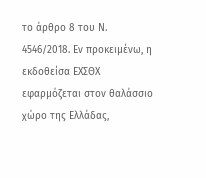το άρθρο 8 του Ν. 4546/2018. Εν προκειμένω, η εκδοθείσα ΕΧΣΘΧ εφαρμόζεται στον θαλάσσιο χώρο της Ελλάδας,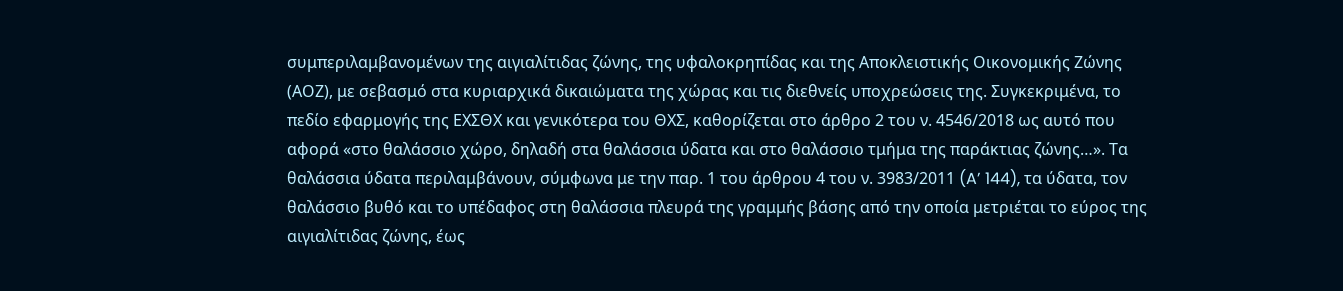συμπεριλαμβανομένων της αιγιαλίτιδας ζώνης, της υφαλοκρηπίδας και της Αποκλειστικής Οικονομικής Ζώνης (ΑΟΖ), με σεβασμό στα κυριαρχικά δικαιώματα της χώρας και τις διεθνείς υποχρεώσεις της. Συγκεκριμένα, το πεδίο εφαρμογής της ΕΧΣΘΧ και γενικότερα του ΘΧΣ, καθορίζεται στο άρθρο 2 του ν. 4546/2018 ως αυτό που αφορά «στο θαλάσσιο χώρο, δηλαδή στα θαλάσσια ύδατα και στο θαλάσσιο τμήμα της παράκτιας ζώνης…». Τα θαλάσσια ύδατα περιλαμβάνουν, σύμφωνα με την παρ. 1 του άρθρου 4 του ν. 3983/2011 (A’ 144), τα ύδατα, τον θαλάσσιο βυθό και το υπέδαφος στη θαλάσσια πλευρά της γραμμής βάσης από την οποία μετριέται το εύρος της αιγιαλίτιδας ζώνης, έως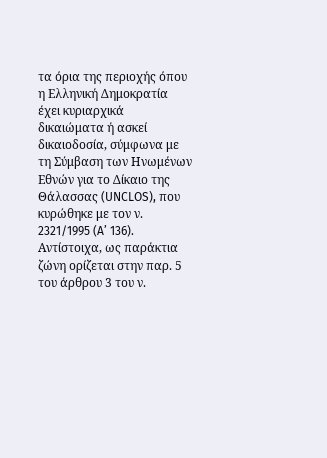τα όρια της περιοχής όπου η Ελληνική Δημοκρατία έχει κυριαρχικά δικαιώματα ή ασκεί δικαιοδοσία, σύμφωνα με τη Σύμβαση των Ηνωμένων Εθνών για το Δίκαιο της Θάλασσας (UNCLOS), που κυρώθηκε με τον ν. 2321/1995 (A’ 136). Αντίστοιχα, ως παράκτια ζώνη ορίζεται στην παρ. 5 του άρθρου 3 του ν.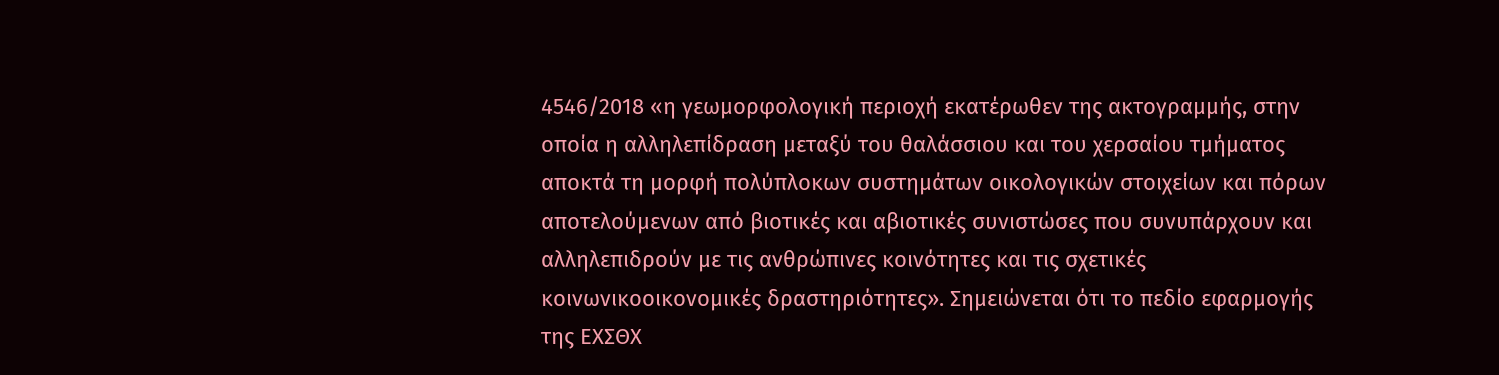4546/2018 «η γεωμορφολογική περιοχή εκατέρωθεν της ακτογραμμής, στην οποία η αλληλεπίδραση μεταξύ του θαλάσσιου και του χερσαίου τμήματος αποκτά τη μορφή πολύπλοκων συστημάτων οικολογικών στοιχείων και πόρων αποτελούμενων από βιοτικές και αβιοτικές συνιστώσες που συνυπάρχουν και αλληλεπιδρούν με τις ανθρώπινες κοινότητες και τις σχετικές κοινωνικοοικονομικές δραστηριότητες». Σημειώνεται ότι το πεδίο εφαρμογής της ΕΧΣΘΧ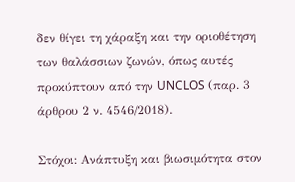δεν θίγει τη χάραξη και την οριοθέτηση των θαλάσσιων ζωνών, όπως αυτές προκύπτουν από την UNCLOS (παρ. 3 άρθρου 2 ν. 4546/2018).

Στόχοι: Ανάπτυξη και βιωσιμότητα στον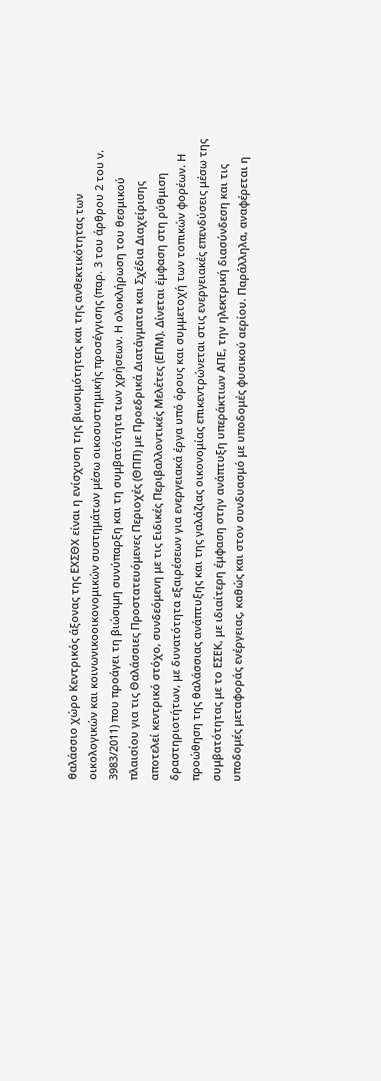θαλάσσιο χώρο Κεντρικός άξονας της ΕΧΣΘΧ είναι η ενίσχυση της βιωσιμότητας και της ανθεκτικότητας των οικολογικών και κοινωνικοοικονομικών συστημάτων μέσω οικοσυστημικής προσέγγισης (παρ. 3 του άρθρου 2 του ν. 3983/2011) που προάγει τη βιώσιμη συνύπαρξη και τη συμβατότητα των χρήσεων. Η ολοκλήρωση του θεσμικού πλαισίου για τις Θαλάσσιες Προστατευόμενες Περιοχές (ΘΠΠ) με Προεδρικά Διατάγματα και Σχέδια Διαχείρισης αποτελεί κεντρικό στόχο, συνδεόμενη με τις Ειδικές Περιβαλλοντικές Μελέτες (ΕΠΜ). Δίνεται έμφαση στη ρύθμιση δραστηριοτήτων, με δυνατότητα εξαιρέσεων για ενεργειακά έργα υπό όρους και συμμετοχή των τοπικών φορέων. Η προώθηση της θαλάσσιας ανάπτυξης και της γαλάζιας οικονομίας επικεντρώνεται στις ενεργειακές επενδύσεις μέσω της συμβατότητας με το ΕΣΕΚ, με ιδιαίτερη έμφαση στην ανάπτυξη υπεράκτιων ΑΠΕ, την ηλεκτρική διασύνδεση και τις υποδομές μεταφοράς ενέργειας, καθώς και στον συνδυασμό με υποδομές φυσικού αερίου. Παράλληλα, αναφέρεται η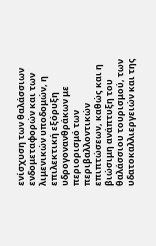ενίσχυση των θαλάσσιων ενδομεταφορών και των λιμενικών υποδομών, η επιλεκτική εξόρυξη υδρογονανθράκων με περιορισμό των περιβαλλοντικών επιπτώσεων, καθώς και η βιώσιμη ανάπτυξη του θαλάσσιου τουρισμού, των υδατοκαλλιεργειών και της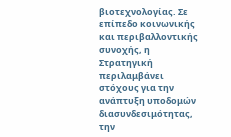βιοτεχνολογίας. Σε επίπεδο κοινωνικής και περιβαλλοντικής συνοχής, η Στρατηγική περιλαμβάνει στόχους για την ανάπτυξη υποδομών διασυνδεσιμότητας, την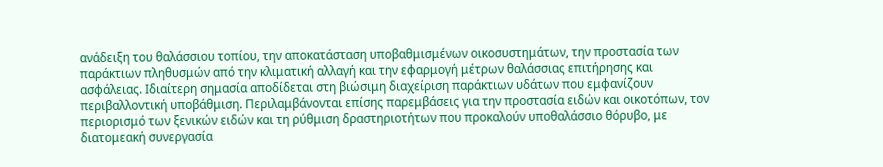ανάδειξη του θαλάσσιου τοπίου, την αποκατάσταση υποβαθμισμένων οικοσυστημάτων, την προστασία των παράκτιων πληθυσμών από την κλιματική αλλαγή και την εφαρμογή μέτρων θαλάσσιας επιτήρησης και ασφάλειας. Ιδιαίτερη σημασία αποδίδεται στη βιώσιμη διαχείριση παράκτιων υδάτων που εμφανίζουν περιβαλλοντική υποβάθμιση. Περιλαμβάνονται επίσης παρεμβάσεις για την προστασία ειδών και οικοτόπων, τον περιορισμό των ξενικών ειδών και τη ρύθμιση δραστηριοτήτων που προκαλούν υποθαλάσσιο θόρυβο, με διατομεακή συνεργασία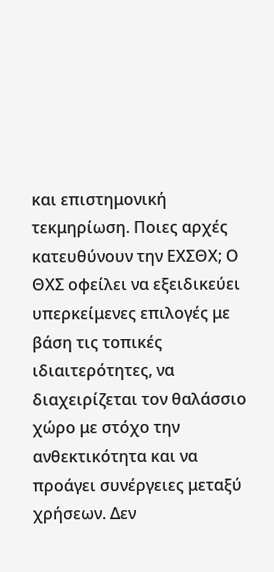και επιστημονική τεκμηρίωση. Ποιες αρχές κατευθύνουν την ΕΧΣΘΧ; Ο ΘΧΣ οφείλει να εξειδικεύει υπερκείμενες επιλογές με βάση τις τοπικές ιδιαιτερότητες, να διαχειρίζεται τον θαλάσσιο χώρο με στόχο την ανθεκτικότητα και να προάγει συνέργειες μεταξύ χρήσεων. Δεν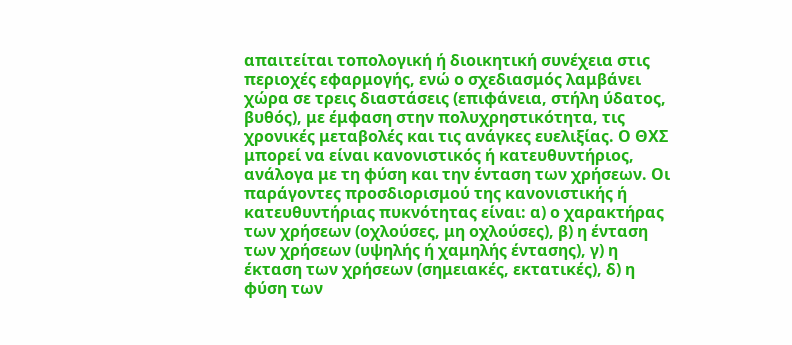απαιτείται τοπολογική ή διοικητική συνέχεια στις περιοχές εφαρμογής, ενώ ο σχεδιασμός λαμβάνει χώρα σε τρεις διαστάσεις (επιφάνεια, στήλη ύδατος, βυθός), με έμφαση στην πολυχρηστικότητα, τις χρονικές μεταβολές και τις ανάγκες ευελιξίας. Ο ΘΧΣ μπορεί να είναι κανονιστικός ή κατευθυντήριος, ανάλογα με τη φύση και την ένταση των χρήσεων. Οι παράγοντες προσδιορισμού της κανονιστικής ή κατευθυντήριας πυκνότητας είναι: α) ο χαρακτήρας των χρήσεων (οχλούσες, μη οχλούσες), β) η ένταση των χρήσεων (υψηλής ή χαμηλής έντασης), γ) η έκταση των χρήσεων (σημειακές, εκτατικές), δ) η φύση των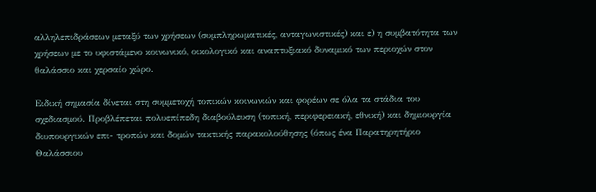αλληλεπιδράσεων μεταξύ των χρήσεων (συμπληρωματικές, ανταγωνιστικές) και ε) η συμβατότητα των χρήσεων με το υφιστάμενο κοινωνικό, οικολογικό και αναπτυξιακό δυναμικό των περιοχών στον θαλάσσιο και χερσαίο χώρο.

Ειδική σημασία δίνεται στη συμμετοχή τοπικών κοινωνιών και φορέων σε όλα τα στάδια του σχεδιασμού. Προβλέπεται πολυεπίπεδη διαβούλευση (τοπική, περιφερειακή, εθνική) και δημιουργία διυπουργικών επι- τροπών και δομών τακτικής παρακολούθησης (όπως ένα Παρατηρητήριο Θαλάσσιου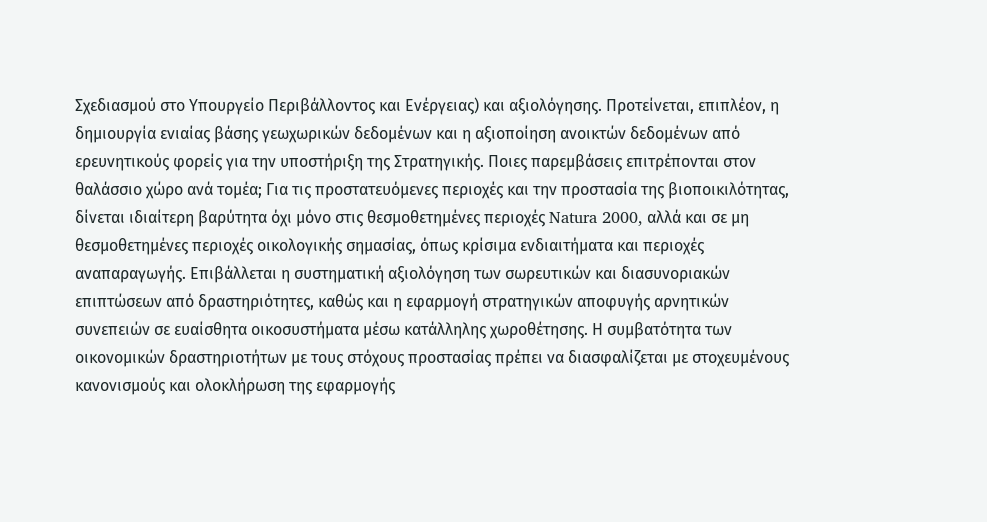Σχεδιασμού στο Υπουργείο Περιβάλλοντος και Ενέργειας) και αξιολόγησης. Προτείνεται, επιπλέον, η δημιουργία ενιαίας βάσης γεωχωρικών δεδομένων και η αξιοποίηση ανοικτών δεδομένων από ερευνητικούς φορείς για την υποστήριξη της Στρατηγικής. Ποιες παρεμβάσεις επιτρέπονται στον θαλάσσιο χώρο ανά τομέα; Για τις προστατευόμενες περιοχές και την προστασία της βιοποικιλότητας, δίνεται ιδιαίτερη βαρύτητα όχι μόνο στις θεσμοθετημένες περιοχές Natura 2000, αλλά και σε μη θεσμοθετημένες περιοχές οικολογικής σημασίας, όπως κρίσιμα ενδιαιτήματα και περιοχές αναπαραγωγής. Επιβάλλεται η συστηματική αξιολόγηση των σωρευτικών και διασυνοριακών επιπτώσεων από δραστηριότητες, καθώς και η εφαρμογή στρατηγικών αποφυγής αρνητικών συνεπειών σε ευαίσθητα οικοσυστήματα μέσω κατάλληλης χωροθέτησης. Η συμβατότητα των οικονομικών δραστηριοτήτων με τους στόχους προστασίας πρέπει να διασφαλίζεται με στοχευμένους κανονισμούς και ολοκλήρωση της εφαρμογής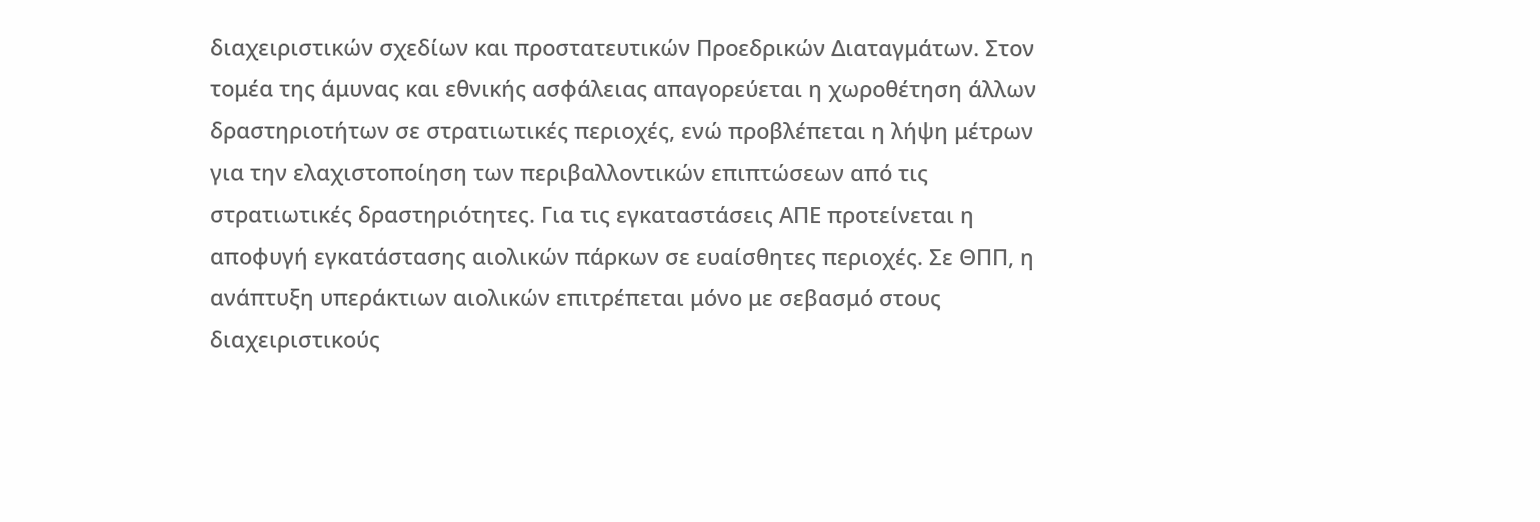διαχειριστικών σχεδίων και προστατευτικών Προεδρικών Διαταγμάτων. Στον τομέα της άμυνας και εθνικής ασφάλειας απαγορεύεται η χωροθέτηση άλλων δραστηριοτήτων σε στρατιωτικές περιοχές, ενώ προβλέπεται η λήψη μέτρων για την ελαχιστοποίηση των περιβαλλοντικών επιπτώσεων από τις στρατιωτικές δραστηριότητες. Για τις εγκαταστάσεις ΑΠΕ προτείνεται η αποφυγή εγκατάστασης αιολικών πάρκων σε ευαίσθητες περιοχές. Σε ΘΠΠ, η ανάπτυξη υπεράκτιων αιολικών επιτρέπεται μόνο με σεβασμό στους διαχειριστικούς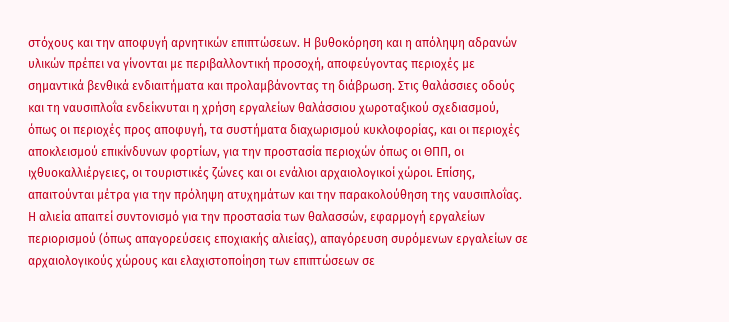στόχους και την αποφυγή αρνητικών επιπτώσεων. Η βυθοκόρηση και η απόληψη αδρανών υλικών πρέπει να γίνονται με περιβαλλοντική προσοχή, αποφεύγοντας περιοχές με σημαντικά βενθικά ενδιαιτήματα και προλαμβάνοντας τη διάβρωση. Στις θαλάσσιες οδούς και τη ναυσιπλοΐα ενδείκνυται η χρήση εργαλείων θαλάσσιου χωροταξικού σχεδιασμού, όπως οι περιοχές προς αποφυγή, τα συστήματα διαχωρισμού κυκλοφορίας, και οι περιοχές αποκλεισμού επικίνδυνων φορτίων, για την προστασία περιοχών όπως οι ΘΠΠ, οι ιχθυοκαλλιέργειες, οι τουριστικές ζώνες και οι ενάλιοι αρχαιολογικοί χώροι. Επίσης, απαιτούνται μέτρα για την πρόληψη ατυχημάτων και την παρακολούθηση της ναυσιπλοΐας. Η αλιεία απαιτεί συντονισμό για την προστασία των θαλασσών, εφαρμογή εργαλείων περιορισμού (όπως απαγορεύσεις εποχιακής αλιείας), απαγόρευση συρόμενων εργαλείων σε αρχαιολογικούς χώρους και ελαχιστοποίηση των επιπτώσεων σε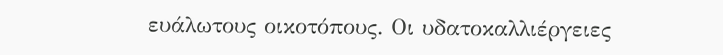ευάλωτους οικοτόπους. Οι υδατοκαλλιέργειες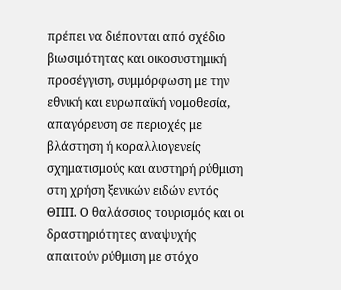πρέπει να διέπονται από σχέδιο βιωσιμότητας και οικοσυστημική προσέγγιση, συμμόρφωση με την εθνική και ευρωπαϊκή νομοθεσία, απαγόρευση σε περιοχές με βλάστηση ή κοραλλιογενείς σχηματισμούς και αυστηρή ρύθμιση στη χρήση ξενικών ειδών εντός ΘΠΠ. Ο θαλάσσιος τουρισμός και οι δραστηριότητες αναψυχής απαιτούν ρύθμιση με στόχο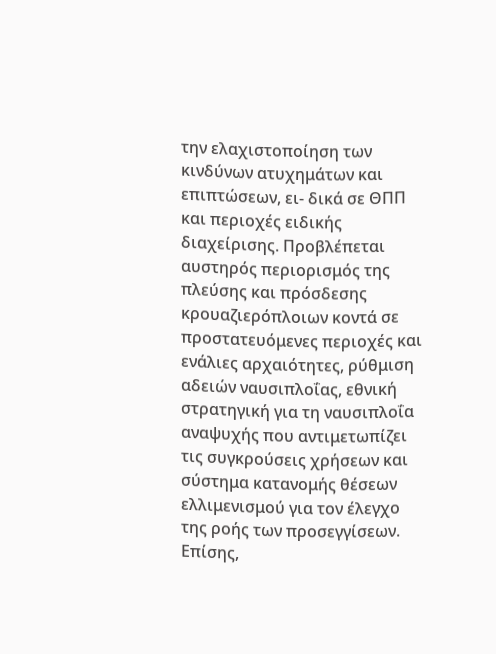την ελαχιστοποίηση των κινδύνων ατυχημάτων και επιπτώσεων, ει- δικά σε ΘΠΠ και περιοχές ειδικής διαχείρισης. Προβλέπεται αυστηρός περιορισμός της πλεύσης και πρόσδεσης κρουαζιερόπλοιων κοντά σε προστατευόμενες περιοχές και ενάλιες αρχαιότητες, ρύθμιση αδειών ναυσιπλοΐας, εθνική στρατηγική για τη ναυσιπλοΐα αναψυχής που αντιμετωπίζει τις συγκρούσεις χρήσεων και σύστημα κατανομής θέσεων ελλιμενισμού για τον έλεγχο της ροής των προσεγγίσεων. Επίσης,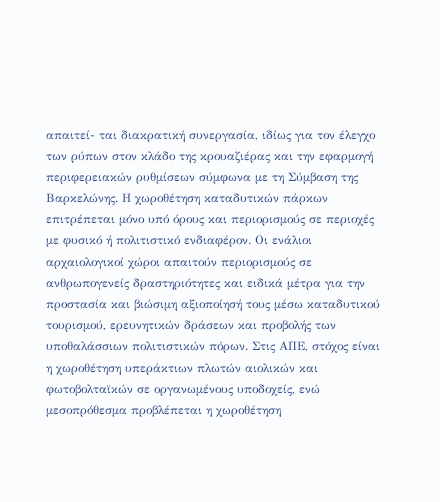απαιτεί- ται διακρατική συνεργασία, ιδίως για τον έλεγχο των ρύπων στον κλάδο της κρουαζιέρας και την εφαρμογή περιφερειακών ρυθμίσεων σύμφωνα με τη Σύμβαση της Βαρκελώνης. Η χωροθέτηση καταδυτικών πάρκων επιτρέπεται μόνο υπό όρους και περιορισμούς σε περιοχές με φυσικό ή πολιτιστικό ενδιαφέρον. Οι ενάλιοι αρχαιολογικοί χώροι απαιτούν περιορισμούς σε ανθρωπογενείς δραστηριότητες και ειδικά μέτρα για την προστασία και βιώσιμη αξιοποίησή τους μέσω καταδυτικού τουρισμού, ερευνητικών δράσεων και προβολής των υποθαλάσσιων πολιτιστικών πόρων. Στις ΑΠΕ, στόχος είναι η χωροθέτηση υπεράκτιων πλωτών αιολικών και φωτοβολταϊκών σε οργανωμένους υποδοχείς, ενώ μεσοπρόθεσμα προβλέπεται η χωροθέτηση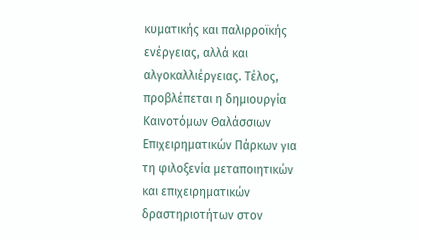κυματικής και παλιρροϊκής ενέργειας, αλλά και αλγοκαλλιέργειας. Τέλος, προβλέπεται η δημιουργία Καινοτόμων Θαλάσσιων Επιχειρηματικών Πάρκων για τη φιλοξενία μεταποιητικών και επιχειρηματικών δραστηριοτήτων στον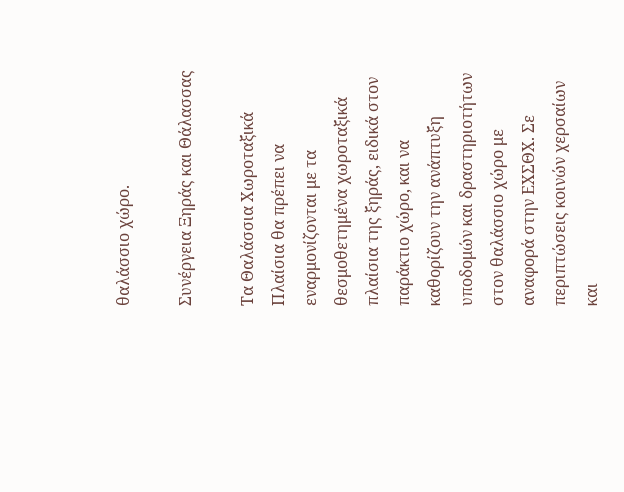θαλάσσιο χώρο.

Συνέργεια Ξηράς και Θάλασσας

Τα Θαλάσσια Χωροταξικά Πλαίσια θα πρέπει να εναρμονίζονται με τα θεσμοθετημένα χωροταξικά πλαίσια της ξηράς, ειδικά στον παράκτιο χώρο, και να καθορίζουν την ανάπτυξη υποδομών και δραστηριοτήτων στον θαλάσσιο χώρο με αναφορά στην ΕΧΣΘΧ. Σε περιπτώσεις κοινών χερσαίων και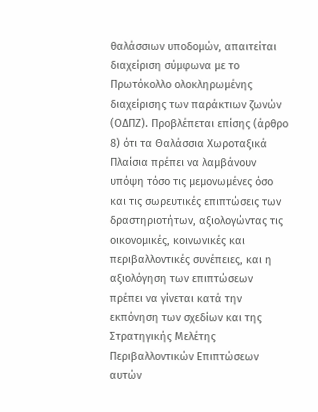θαλάσσιων υποδομών, απαιτείται διαχείριση σύμφωνα με το Πρωτόκολλο ολοκληρωμένης διαχείρισης των παράκτιων ζωνών (ΟΔΠΖ). Προβλέπεται επίσης (άρθρο 8) ότι τα Θαλάσσια Χωροταξικά Πλαίσια πρέπει να λαμβάνουν υπόψη τόσο τις μεμονωμένες όσο και τις σωρευτικές επιπτώσεις των δραστηριοτήτων, αξιολογώντας τις οικονομικές, κοινωνικές και περιβαλλοντικές συνέπειες, και η αξιολόγηση των επιπτώσεων πρέπει να γίνεται κατά την εκπόνηση των σχεδίων και της Στρατηγικής Μελέτης Περιβαλλοντικών Επιπτώσεων αυτών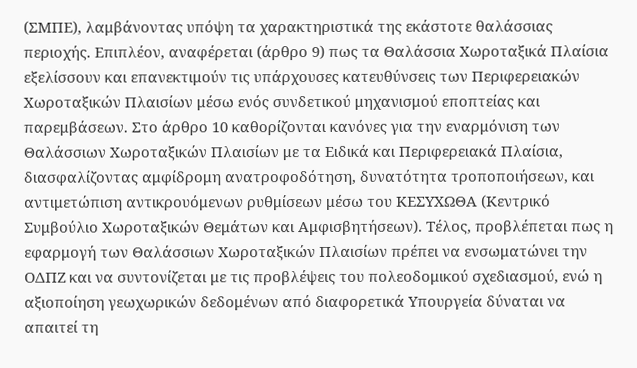(ΣΜΠΕ), λαμβάνοντας υπόψη τα χαρακτηριστικά της εκάστοτε θαλάσσιας περιοχής. Επιπλέον, αναφέρεται (άρθρο 9) πως τα Θαλάσσια Χωροταξικά Πλαίσια εξελίσσουν και επανεκτιμούν τις υπάρχουσες κατευθύνσεις των Περιφερειακών Χωροταξικών Πλαισίων μέσω ενός συνδετικού μηχανισμού εποπτείας και παρεμβάσεων. Στο άρθρο 10 καθορίζονται κανόνες για την εναρμόνιση των Θαλάσσιων Χωροταξικών Πλαισίων με τα Ειδικά και Περιφερειακά Πλαίσια, διασφαλίζοντας αμφίδρομη ανατροφοδότηση, δυνατότητα τροποποιήσεων, και αντιμετώπιση αντικρουόμενων ρυθμίσεων μέσω του ΚΕΣΥΧΩΘΑ (Κεντρικό Συμβούλιο Χωροταξικών Θεμάτων και Αμφισβητήσεων). Τέλος, προβλέπεται πως η εφαρμογή των Θαλάσσιων Χωροταξικών Πλαισίων πρέπει να ενσωματώνει την ΟΔΠΖ και να συντονίζεται με τις προβλέψεις του πολεοδομικού σχεδιασμού, ενώ η αξιοποίηση γεωχωρικών δεδομένων από διαφορετικά Υπουργεία δύναται να απαιτεί τη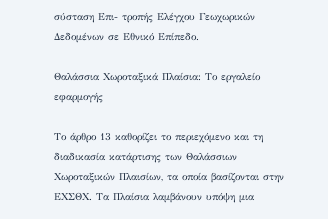σύσταση Επι- τροπής Ελέγχου Γεωχωρικών Δεδομένων σε Εθνικό Επίπεδο.

Θαλάσσια Χωροταξικά Πλαίσια: Το εργαλείο εφαρμογής

Το άρθρο 13 καθορίζει το περιεχόμενο και τη διαδικασία κατάρτισης των Θαλάσσιων Χωροταξικών Πλαισίων, τα οποία βασίζονται στην ΕΧΣΘΧ. Τα Πλαίσια λαμβάνουν υπόψη μια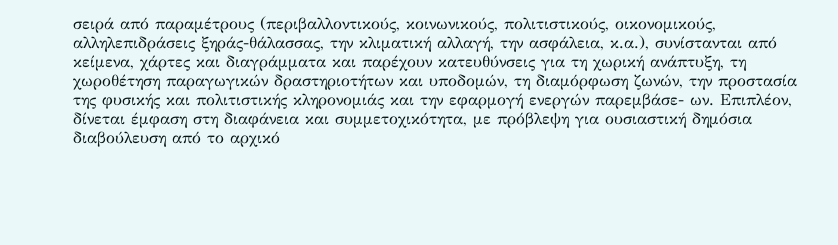σειρά από παραμέτρους (περιβαλλοντικούς, κοινωνικούς, πολιτιστικούς, οικονομικούς, αλληλεπιδράσεις ξηράς-θάλασσας, την κλιματική αλλαγή, την ασφάλεια, κ.α.), συνίστανται από κείμενα, χάρτες και διαγράμματα και παρέχουν κατευθύνσεις για τη χωρική ανάπτυξη, τη χωροθέτηση παραγωγικών δραστηριοτήτων και υποδομών, τη διαμόρφωση ζωνών, την προστασία της φυσικής και πολιτιστικής κληρονομιάς και την εφαρμογή ενεργών παρεμβάσε- ων. Επιπλέον, δίνεται έμφαση στη διαφάνεια και συμμετοχικότητα, με πρόβλεψη για ουσιαστική δημόσια διαβούλευση από το αρχικό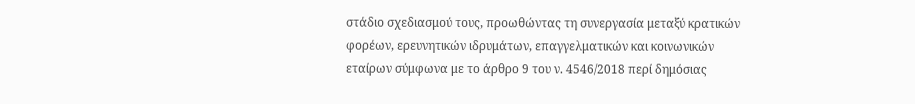στάδιο σχεδιασμού τους, προωθώντας τη συνεργασία μεταξύ κρατικών φορέων, ερευνητικών ιδρυμάτων, επαγγελματικών και κοινωνικών εταίρων σύμφωνα με το άρθρο 9 του ν. 4546/2018 περί δημόσιας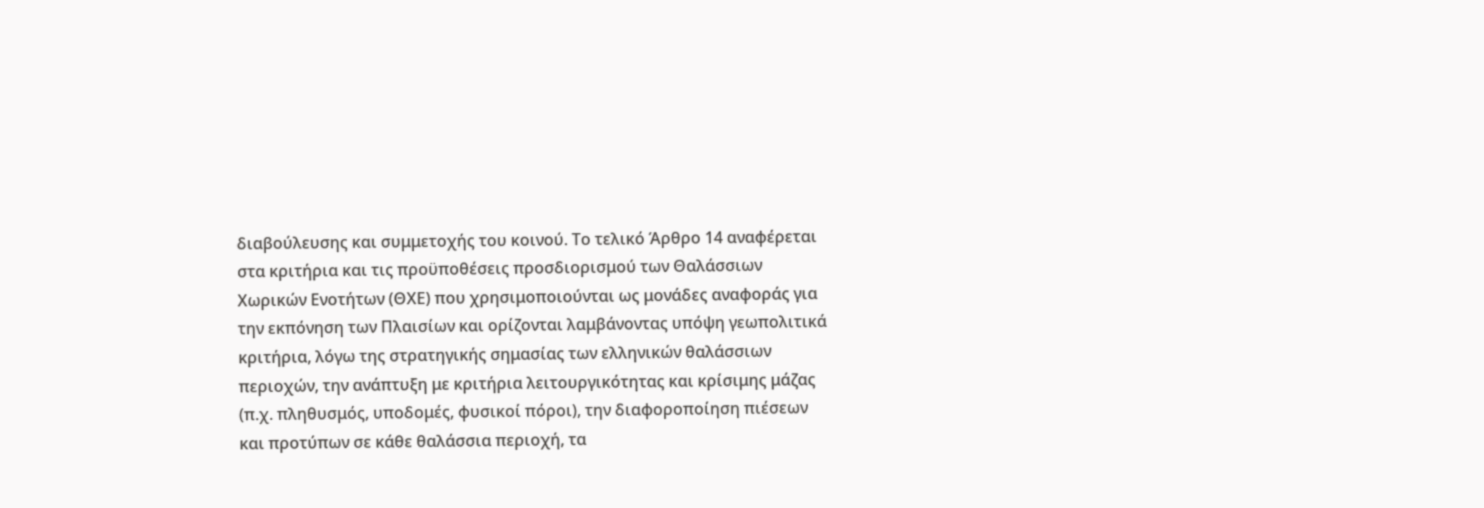διαβούλευσης και συμμετοχής του κοινού. Το τελικό Άρθρο 14 αναφέρεται στα κριτήρια και τις προϋποθέσεις προσδιορισμού των Θαλάσσιων Χωρικών Ενοτήτων (ΘΧΕ) που χρησιμοποιούνται ως μονάδες αναφοράς για την εκπόνηση των Πλαισίων και ορίζονται λαμβάνοντας υπόψη γεωπολιτικά κριτήρια, λόγω της στρατηγικής σημασίας των ελληνικών θαλάσσιων περιοχών, την ανάπτυξη με κριτήρια λειτουργικότητας και κρίσιμης μάζας (π.χ. πληθυσμός, υποδομές, φυσικοί πόροι), την διαφοροποίηση πιέσεων και προτύπων σε κάθε θαλάσσια περιοχή, τα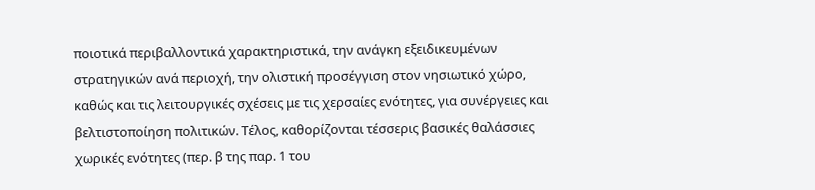ποιοτικά περιβαλλοντικά χαρακτηριστικά, την ανάγκη εξειδικευμένων στρατηγικών ανά περιοχή, την ολιστική προσέγγιση στον νησιωτικό χώρο, καθώς και τις λειτουργικές σχέσεις με τις χερσαίες ενότητες, για συνέργειες και βελτιστοποίηση πολιτικών. Τέλος, καθορίζονται τέσσερις βασικές θαλάσσιες χωρικές ενότητες (περ. β της παρ. 1 του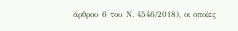άρθρου 6 του Ν. 4546/2018), οι οποίες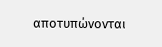αποτυπώνονται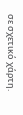σε σχετικό χάρτη.